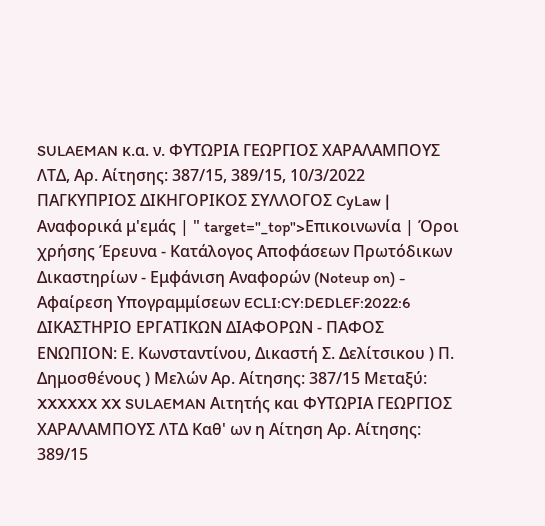SULAEMAN κ.α. ν. ΦΥΤΩΡΙΑ ΓΕΩΡΓΙΟΣ ΧΑΡΑΛΑΜΠΟΥΣ ΛΤΔ, Αρ. Αίτησης: 387/15, 389/15, 10/3/2022 ΠΑΓΚΥΠΡΙΟΣ ΔΙΚΗΓΟΡΙΚΟΣ ΣΥΛΛΟΓΟΣ CyLaw | Αναφορικά μ'εμάς | " target="_top">Επικοινωνία | Όροι χρήσης Έρευνα - Κατάλογος Αποφάσεων Πρωτόδικων Δικαστηρίων - Εμφάνιση Αναφορών (Noteup on) - Αφαίρεση Υπογραμμίσεων ECLI:CY:DEDLEF:2022:6 ΔΙΚΑΣΤΗΡΙΟ ΕΡΓΑΤΙΚΩΝ ΔΙΑΦΟΡΩΝ - ΠΑΦΟΣ ΕΝΩΠΙΟΝ: Ε. Κωνσταντίνου, Δικαστή Σ. Δελίτσικου ) Π. Δημοσθένους ) Μελών Αρ. Αίτησης: 387/15 Μεταξύ: XXXXXX XX SULAEMAN Αιτητής και ΦΥΤΩΡΙΑ ΓΕΩΡΓΙΟΣ ΧΑΡΑΛΑΜΠΟΥΣ ΛΤΔ Καθ' ων η Αίτηση Αρ. Αίτησης: 389/15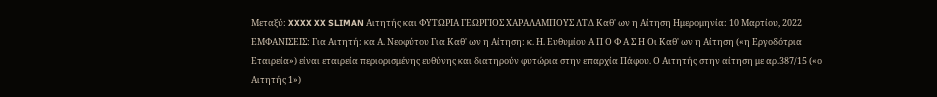Μεταξύ: XXXX XX SLIMAN Αιτητής και ΦΥΤΩΡΙΑ ΓΕΩΡΓΙΟΣ ΧΑΡΑΛΑΜΠΟΥΣ ΛΤΔ Καθ' ων η Αίτηση Ημερομηνία: 10 Μαρτίου, 2022 ΕΜΦΑΝΙΣΕΙΣ: Για Αιτητή: κα Α. Νεοφύτου Για Καθ' ων η Αίτηση: κ. Η. Ευθυμίου Α Π Ο Φ Α Σ Η Οι Καθ' ων η Αίτηση («η Εργοδότρια Εταιρεία») είναι εταιρεία περιορισμένης ευθύνης και διατηρούν φυτώρια στην επαρχία Πάφου. Ο Αιτητής στην αίτηση με αρ.387/15 («ο Αιτητής 1»)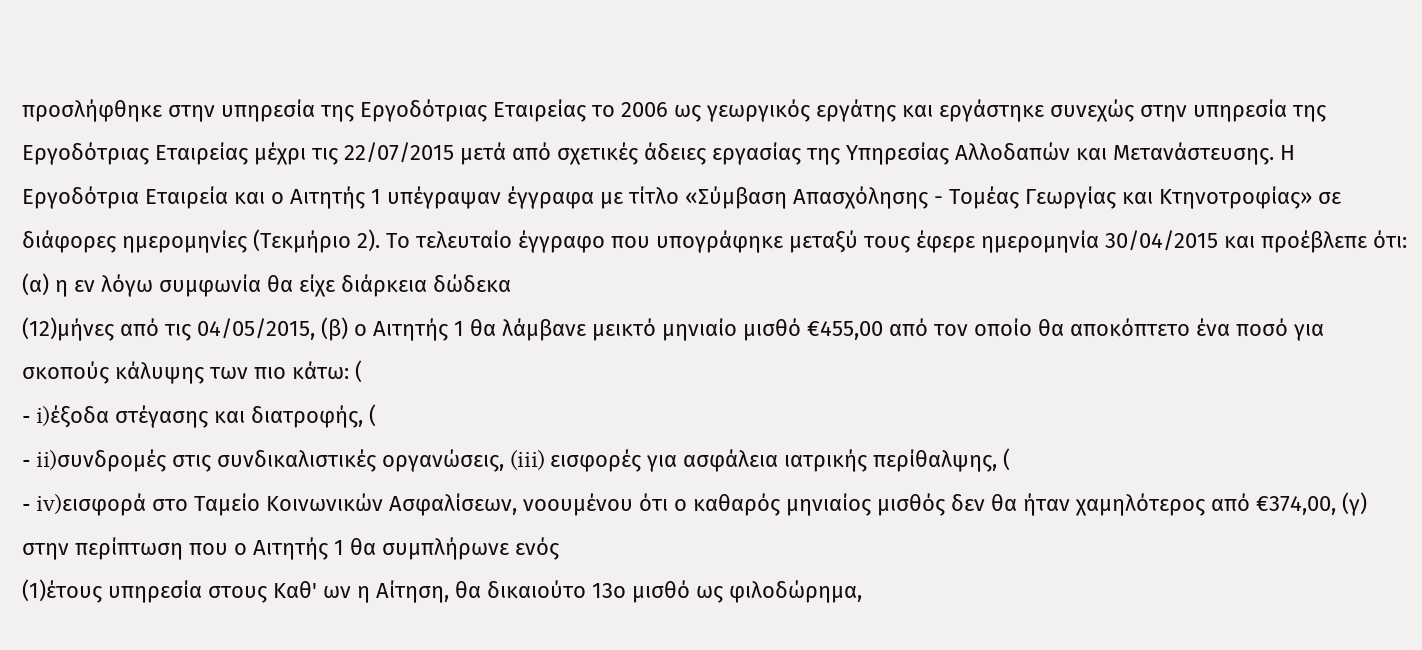προσλήφθηκε στην υπηρεσία της Εργοδότριας Εταιρείας το 2006 ως γεωργικός εργάτης και εργάστηκε συνεχώς στην υπηρεσία της Εργοδότριας Εταιρείας μέχρι τις 22/07/2015 μετά από σχετικές άδειες εργασίας της Υπηρεσίας Αλλοδαπών και Μετανάστευσης. Η Εργοδότρια Εταιρεία και ο Αιτητής 1 υπέγραψαν έγγραφα με τίτλο «Σύμβαση Απασχόλησης - Τομέας Γεωργίας και Κτηνοτροφίας» σε διάφορες ημερομηνίες (Τεκμήριο 2). Το τελευταίο έγγραφο που υπογράφηκε μεταξύ τους έφερε ημερομηνία 30/04/2015 και προέβλεπε ότι: (α) η εν λόγω συμφωνία θα είχε διάρκεια δώδεκα
(12)μήνες από τις 04/05/2015, (β) ο Αιτητής 1 θα λάμβανε μεικτό μηνιαίο μισθό €455,00 από τον οποίο θα αποκόπτετο ένα ποσό για σκοπούς κάλυψης των πιο κάτω: (
- i)έξοδα στέγασης και διατροφής, (
- ii)συνδρομές στις συνδικαλιστικές οργανώσεις, (iii) εισφορές για ασφάλεια ιατρικής περίθαλψης, (
- iv)εισφορά στο Ταμείο Κοινωνικών Ασφαλίσεων, νοουμένου ότι ο καθαρός μηνιαίος μισθός δεν θα ήταν χαμηλότερος από €374,00, (γ) στην περίπτωση που ο Αιτητής 1 θα συμπλήρωνε ενός
(1)έτους υπηρεσία στους Καθ' ων η Αίτηση, θα δικαιούτο 13ο μισθό ως φιλοδώρημα,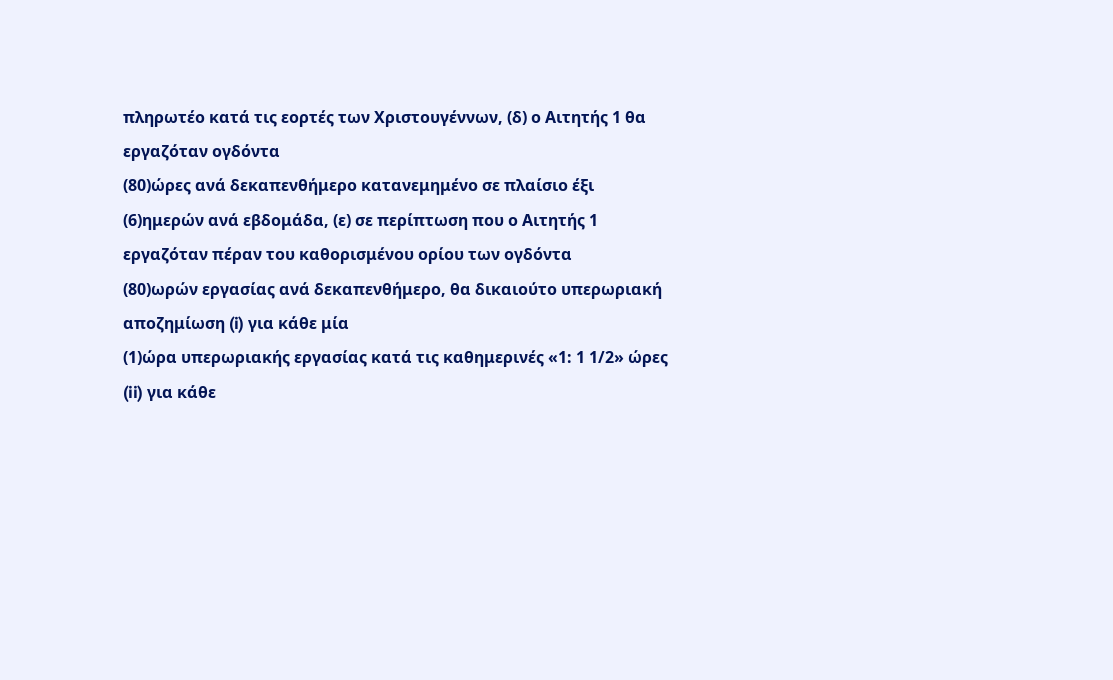πληρωτέο κατά τις εορτές των Χριστουγέννων, (δ) ο Αιτητής 1 θα εργαζόταν ογδόντα
(80)ώρες ανά δεκαπενθήμερο κατανεμημένο σε πλαίσιο έξι
(6)ημερών ανά εβδομάδα, (ε) σε περίπτωση που ο Αιτητής 1 εργαζόταν πέραν του καθορισμένου ορίου των ογδόντα
(80)ωρών εργασίας ανά δεκαπενθήμερο, θα δικαιούτο υπερωριακή αποζημίωση (i) για κάθε μία
(1)ώρα υπερωριακής εργασίας κατά τις καθημερινές «1: 1 1/2» ώρες (ii) για κάθε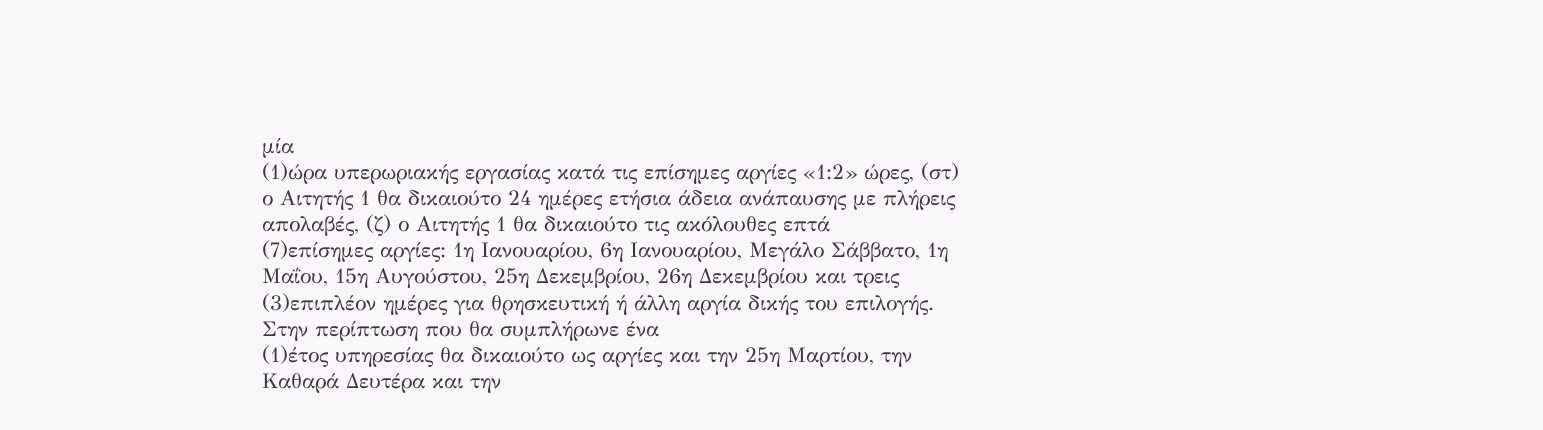μία
(1)ώρα υπερωριακής εργασίας κατά τις επίσημες αργίες «1:2» ώρες, (στ) ο Αιτητής 1 θα δικαιούτο 24 ημέρες ετήσια άδεια ανάπαυσης με πλήρεις απολαβές, (ζ) ο Αιτητής 1 θα δικαιούτο τις ακόλουθες επτά
(7)επίσημες αργίες: 1η Ιανουαρίου, 6η Ιανουαρίου, Μεγάλο Σάββατο, 1η Μαΐου, 15η Αυγούστου, 25η Δεκεμβρίου, 26η Δεκεμβρίου και τρεις
(3)επιπλέον ημέρες για θρησκευτική ή άλλη αργία δικής του επιλογής. Στην περίπτωση που θα συμπλήρωνε ένα
(1)έτος υπηρεσίας θα δικαιούτο ως αργίες και την 25η Μαρτίου, την Καθαρά Δευτέρα και την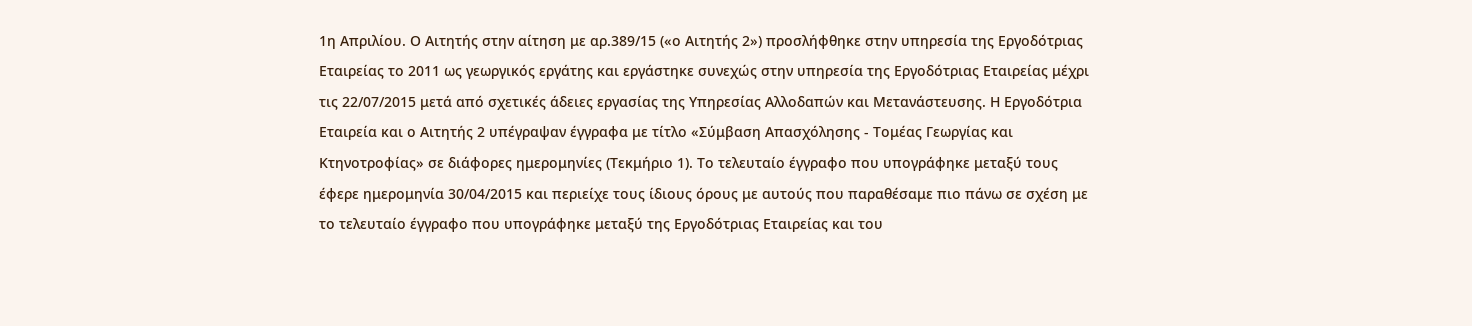1η Απριλίου. Ο Αιτητής στην αίτηση με αρ.389/15 («ο Αιτητής 2») προσλήφθηκε στην υπηρεσία της Εργοδότριας Εταιρείας το 2011 ως γεωργικός εργάτης και εργάστηκε συνεχώς στην υπηρεσία της Εργοδότριας Εταιρείας μέχρι τις 22/07/2015 μετά από σχετικές άδειες εργασίας της Υπηρεσίας Αλλοδαπών και Μετανάστευσης. Η Εργοδότρια Εταιρεία και ο Αιτητής 2 υπέγραψαν έγγραφα με τίτλο «Σύμβαση Απασχόλησης - Τομέας Γεωργίας και Κτηνοτροφίας» σε διάφορες ημερομηνίες (Τεκμήριο 1). Το τελευταίο έγγραφο που υπογράφηκε μεταξύ τους έφερε ημερομηνία 30/04/2015 και περιείχε τους ίδιους όρους με αυτούς που παραθέσαμε πιο πάνω σε σχέση με το τελευταίο έγγραφο που υπογράφηκε μεταξύ της Εργοδότριας Εταιρείας και του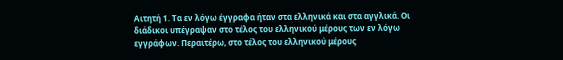Αιτητή 1. Τα εν λόγω έγγραφα ήταν στα ελληνικά και στα αγγλικά. Οι διάδικοι υπέγραψαν στο τέλος του ελληνικού μέρους των εν λόγω εγγράφων. Περαιτέρω, στο τέλος του ελληνικού μέρους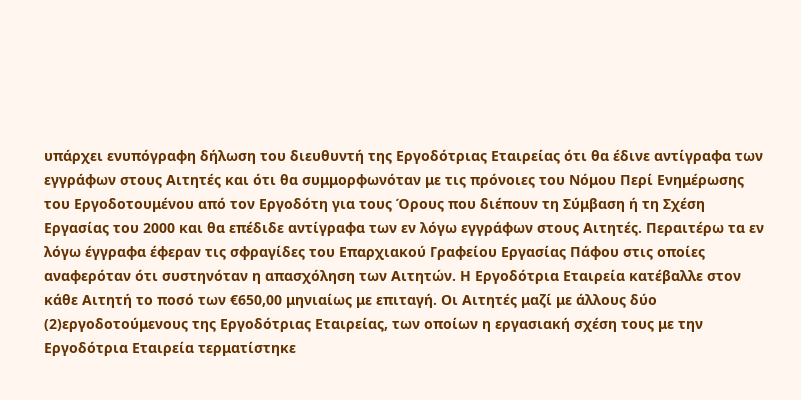υπάρχει ενυπόγραφη δήλωση του διευθυντή της Εργοδότριας Εταιρείας ότι θα έδινε αντίγραφα των εγγράφων στους Αιτητές και ότι θα συμμορφωνόταν με τις πρόνοιες του Νόμου Περί Ενημέρωσης του Εργοδοτουμένου από τον Εργοδότη για τους Όρους που διέπουν τη Σύμβαση ή τη Σχέση Εργασίας του 2000 και θα επέδιδε αντίγραφα των εν λόγω εγγράφων στους Αιτητές. Περαιτέρω τα εν λόγω έγγραφα έφεραν τις σφραγίδες του Επαρχιακού Γραφείου Εργασίας Πάφου στις οποίες αναφερόταν ότι συστηνόταν η απασχόληση των Αιτητών. Η Εργοδότρια Εταιρεία κατέβαλλε στον κάθε Αιτητή το ποσό των €650,00 μηνιαίως με επιταγή. Οι Αιτητές μαζί με άλλους δύο
(2)εργοδοτούμενους της Εργοδότριας Εταιρείας, των οποίων η εργασιακή σχέση τους με την Εργοδότρια Εταιρεία τερματίστηκε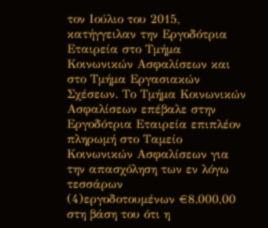τον Ιούλιο του 2015, κατήγγειλαν την Εργοδότρια Εταιρεία στο Τμήμα Κοινωνικών Ασφαλίσεων και στο Τμήμα Εργασιακών Σχέσεων. Το Τμήμα Κοινωνικών Ασφαλίσεων επέβαλε στην Εργοδότρια Εταιρεία επιπλέον πληρωμή στο Ταμείο Κοινωνικών Ασφαλίσεων για την απασχόληση των εν λόγω τεσσάρων
(4)εργοδοτουμένων €8.000,00 στη βάση του ότι η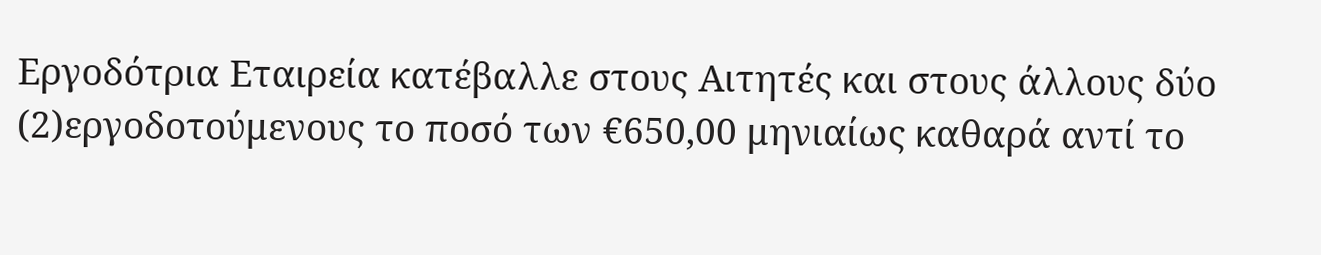Εργοδότρια Εταιρεία κατέβαλλε στους Αιτητές και στους άλλους δύο
(2)εργοδοτούμενους το ποσό των €650,00 μηνιαίως καθαρά αντί το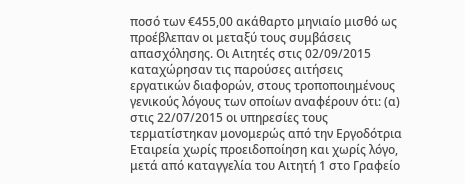ποσό των €455,00 ακάθαρτο μηνιαίο μισθό ως προέβλεπαν οι μεταξύ τους συμβάσεις απασχόλησης. Οι Αιτητές στις 02/09/2015 καταχώρησαν τις παρούσες αιτήσεις εργατικών διαφορών, στους τροποποιημένους γενικούς λόγους των οποίων αναφέρουν ότι: (α) στις 22/07/2015 οι υπηρεσίες τους τερματίστηκαν μονομερώς από την Εργοδότρια Εταιρεία χωρίς προειδοποίηση και χωρίς λόγο, μετά από καταγγελία του Αιτητή 1 στο Γραφείο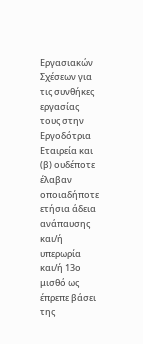Εργασιακών Σχέσεων για τις συνθήκες εργασίας τους στην Εργοδότρια Εταιρεία και (β) ουδέποτε έλαβαν οποιαδήποτε ετήσια άδεια ανάπαυσης και/ή υπερωρία και/ή 13ο μισθό ως έπρεπε βάσει της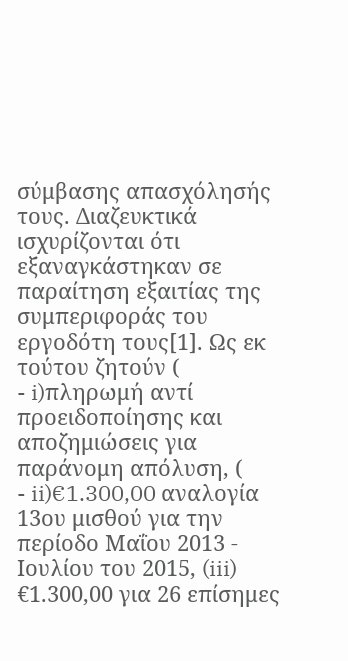σύμβασης απασχόλησής τους. Διαζευκτικά ισχυρίζονται ότι εξαναγκάστηκαν σε παραίτηση εξαιτίας της συμπεριφοράς του εργοδότη τους[1]. Ως εκ τούτου ζητούν (
- i)πληρωμή αντί προειδοποίησης και αποζημιώσεις για παράνομη απόλυση, (
- ii)€1.300,00 αναλογία 13ου μισθού για την περίοδο Μαΐου 2013 - Ιουλίου του 2015, (iii) €1.300,00 για 26 επίσημες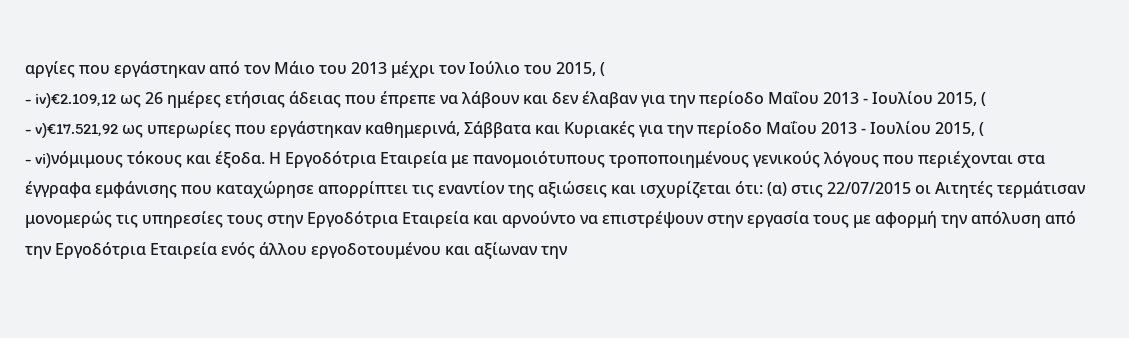αργίες που εργάστηκαν από τον Μάιο του 2013 μέχρι τον Ιούλιο του 2015, (
- iv)€2.109,12 ως 26 ημέρες ετήσιας άδειας που έπρεπε να λάβουν και δεν έλαβαν για την περίοδο Μαΐου 2013 - Ιουλίου 2015, (
- v)€17.521,92 ως υπερωρίες που εργάστηκαν καθημερινά, Σάββατα και Κυριακές για την περίοδο Μαΐου 2013 - Ιουλίου 2015, (
- vi)νόμιμους τόκους και έξοδα. Η Εργοδότρια Εταιρεία με πανομοιότυπους τροποποιημένους γενικούς λόγους που περιέχονται στα έγγραφα εμφάνισης που καταχώρησε απορρίπτει τις εναντίον της αξιώσεις και ισχυρίζεται ότι: (α) στις 22/07/2015 οι Αιτητές τερμάτισαν μονομερώς τις υπηρεσίες τους στην Εργοδότρια Εταιρεία και αρνούντο να επιστρέψουν στην εργασία τους με αφορμή την απόλυση από την Εργοδότρια Εταιρεία ενός άλλου εργοδοτουμένου και αξίωναν την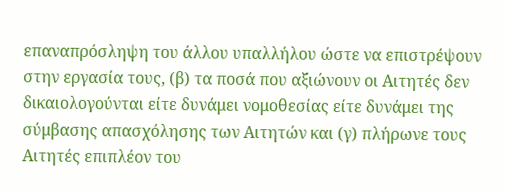επαναπρόσληψη του άλλου υπαλλήλου ώστε να επιστρέψουν στην εργασία τους, (β) τα ποσά που αξιώνουν οι Αιτητές δεν δικαιολογούνται είτε δυνάμει νομοθεσίας είτε δυνάμει της σύμβασης απασχόλησης των Αιτητών και (γ) πλήρωνε τους Αιτητές επιπλέον του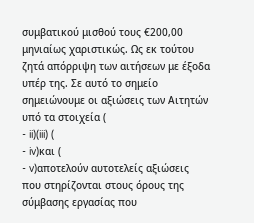συμβατικού μισθού τους €200,00 μηνιαίως χαριστικώς. Ως εκ τούτου ζητά απόρριψη των αιτήσεων με έξοδα υπέρ της. Σε αυτό το σημείο σημειώνουμε οι αξιώσεις των Αιτητών υπό τα στοιχεία (
- ii)(iii) (
- iv)και (
- v)αποτελούν αυτοτελείς αξιώσεις που στηρίζονται στους όρους της σύμβασης εργασίας που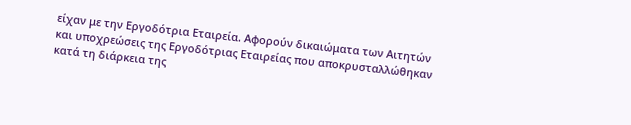είχαν με την Εργοδότρια Εταιρεία. Αφορούν δικαιώματα των Αιτητών και υποχρεώσεις της Εργοδότριας Εταιρείας που αποκρυσταλλώθηκαν κατά τη διάρκεια της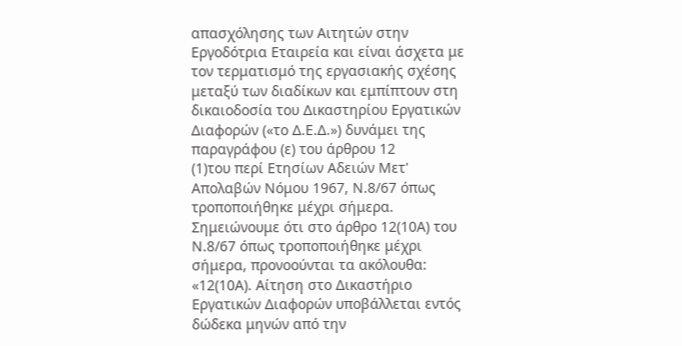απασχόλησης των Αιτητών στην Εργοδότρια Εταιρεία και είναι άσχετα με τον τερματισμό της εργασιακής σχέσης μεταξύ των διαδίκων και εμπίπτουν στη δικαιοδοσία του Δικαστηρίου Εργατικών Διαφορών («το Δ.Ε.Δ.») δυνάμει της παραγράφου (ε) του άρθρου 12
(1)του περί Ετησίων Αδειών Μετ' Απολαβών Νόμου 1967, Ν.8/67 όπως τροποποιήθηκε μέχρι σήμερα. Σημειώνουμε ότι στο άρθρο 12(10Α) του Ν.8/67 όπως τροποποιήθηκε μέχρι σήμερα, προνοούνται τα ακόλουθα: «12(10Α). Αίτηση στο Δικαστήριο Εργατικών Διαφορών υποβάλλεται εντός δώδεκα μηνών από την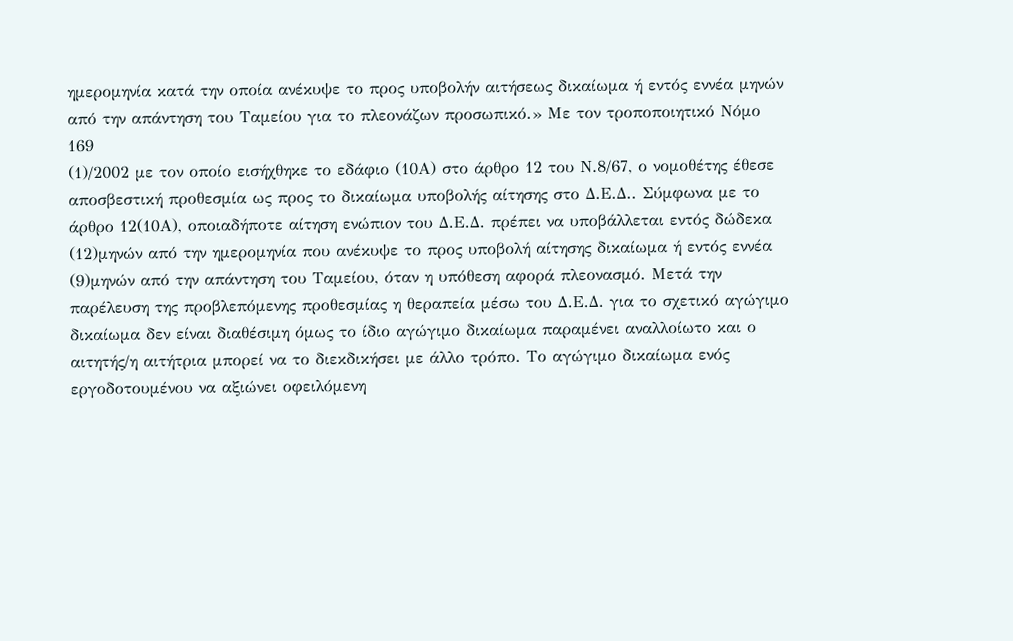ημερομηνία κατά την οποία ανέκυψε το προς υποβολήν αιτήσεως δικαίωμα ή εντός εννέα μηνών από την απάντηση του Ταμείου για το πλεονάζων προσωπικό.» Με τον τροποποιητικό Νόμο 169
(1)/2002 με τον οποίο εισήχθηκε το εδάφιο (10Α) στο άρθρο 12 του Ν.8/67, ο νομοθέτης έθεσε αποσβεστική προθεσμία ως προς το δικαίωμα υποβολής αίτησης στο Δ.Ε.Δ.. Σύμφωνα με το άρθρο 12(10Α), οποιαδήποτε αίτηση ενώπιον του Δ.Ε.Δ. πρέπει να υποβάλλεται εντός δώδεκα
(12)μηνών από την ημερομηνία που ανέκυψε το προς υποβολή αίτησης δικαίωμα ή εντός εννέα
(9)μηνών από την απάντηση του Ταμείου, όταν η υπόθεση αφορά πλεονασμό. Μετά την παρέλευση της προβλεπόμενης προθεσμίας η θεραπεία μέσω του Δ.Ε.Δ. για το σχετικό αγώγιμο δικαίωμα δεν είναι διαθέσιμη όμως το ίδιο αγώγιμο δικαίωμα παραμένει αναλλοίωτο και ο αιτητής/η αιτήτρια μπορεί να το διεκδικήσει με άλλο τρόπο. Το αγώγιμο δικαίωμα ενός εργοδοτουμένου να αξιώνει οφειλόμενη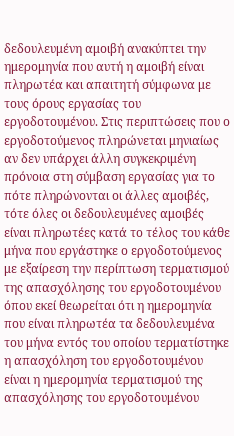δεδουλευμένη αμοιβή ανακύπτει την ημερομηνία που αυτή η αμοιβή είναι πληρωτέα και απαιτητή σύμφωνα με τους όρους εργασίας του εργοδοτουμένου. Στις περιπτώσεις που ο εργοδοτούμενος πληρώνεται μηνιαίως αν δεν υπάρχει άλλη συγκεκριμένη πρόνοια στη σύμβαση εργασίας για το πότε πληρώνονται οι άλλες αμοιβές, τότε όλες οι δεδουλευμένες αμοιβές είναι πληρωτέες κατά το τέλος του κάθε μήνα που εργάστηκε ο εργοδοτούμενος με εξαίρεση την περίπτωση τερματισμού της απασχόλησης του εργοδοτουμένου όπου εκεί θεωρείται ότι η ημερομηνία που είναι πληρωτέα τα δεδουλευμένα του μήνα εντός του οποίου τερματίστηκε η απασχόληση του εργοδοτουμένου είναι η ημερομηνία τερματισμού της απασχόλησης του εργοδοτουμένου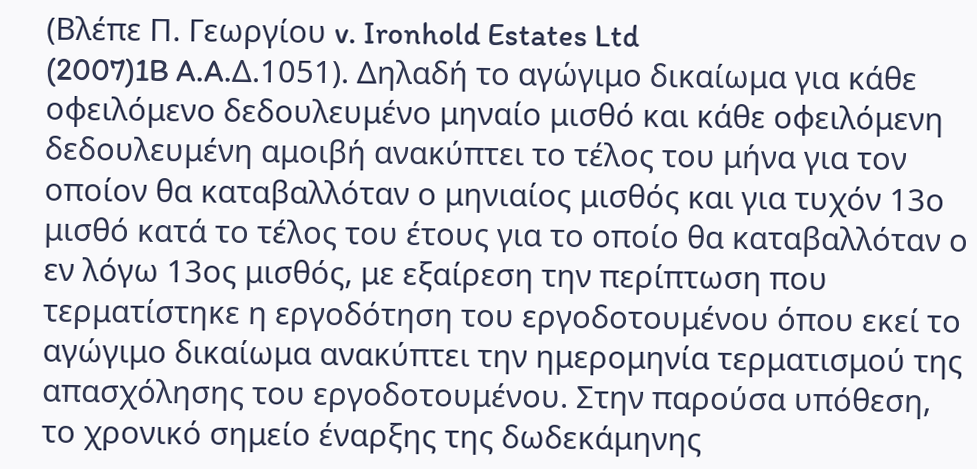(Βλέπε Π. Γεωργίου v. Ironhold Estates Ltd
(2007)1B A.A.Δ.1051). Δηλαδή το αγώγιμο δικαίωμα για κάθε οφειλόμενο δεδουλευμένο μηναίο μισθό και κάθε οφειλόμενη δεδουλευμένη αμοιβή ανακύπτει το τέλος του μήνα για τον οποίον θα καταβαλλόταν ο μηνιαίος μισθός και για τυχόν 13ο μισθό κατά το τέλος του έτους για το οποίο θα καταβαλλόταν ο εν λόγω 13ος μισθός, με εξαίρεση την περίπτωση που τερματίστηκε η εργοδότηση του εργοδοτουμένου όπου εκεί το αγώγιμο δικαίωμα ανακύπτει την ημερομηνία τερματισμού της απασχόλησης του εργοδοτουμένου. Στην παρούσα υπόθεση, το χρονικό σημείο έναρξης της δωδεκάμηνης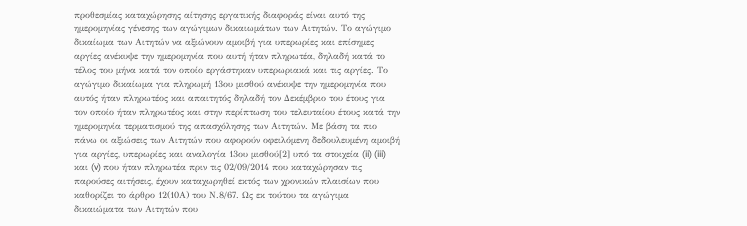προθεσμίας καταχώρησης αίτησης εργατικής διαφοράς είναι αυτό της ημερομηνίας γένεσης των αγώγιμων δικαιωμάτων των Αιτητών. Το αγώγιμο δικαίωμα των Αιτητών να αξιώνουν αμοιβή για υπερωρίες και επίσημες αργίες ανέκυψε την ημερομηνία που αυτή ήταν πληρωτέα, δηλαδή κατά το τέλος του μήνα κατά τον οποίο εργάστηκαν υπερωριακά και τις αργίες. Το αγώγιμο δικαίωμα για πληρωμή 13ου μισθού ανέκυψε την ημερομηνία που αυτός ήταν πληρωτέος και απαιτητός δηλαδή τον Δεκέμβριο του έτους για τον οποίο ήταν πληρωτέος και στην περίπτωση του τελευταίου έτους κατά την ημερομηνία τερματισμού της απασχόλησης των Αιτητών. Με βάση τα πιο πάνω οι αξιώσεις των Αιτητών που αφορούν οφειλόμενη δεδουλευμένη αμοιβή για αργίες, υπερωρίες και αναλογία 13ου μισθού[2] υπό τα στοιχεία (ii) (iii) και (v) που ήταν πληρωτέα πριν τις 02/09/2014 που καταχώρησαν τις παρούσες αιτήσεις, έχουν καταχωρηθεί εκτός των χρονικών πλαισίων που καθορίζει το άρθρο 12(10Α) του Ν.8/67. Ως εκ τούτου τα αγώγιμα δικαιώματα των Αιτητών που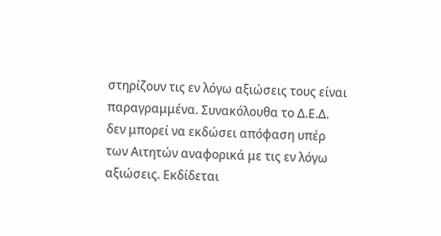στηρίζουν τις εν λόγω αξιώσεις τους είναι παραγραμμένα. Συνακόλουθα το Δ.Ε.Δ. δεν μπορεί να εκδώσει απόφαση υπέρ των Αιτητών αναφορικά με τις εν λόγω αξιώσεις. Εκδίδεται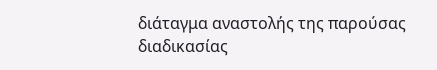διάταγμα αναστολής της παρούσας διαδικασίας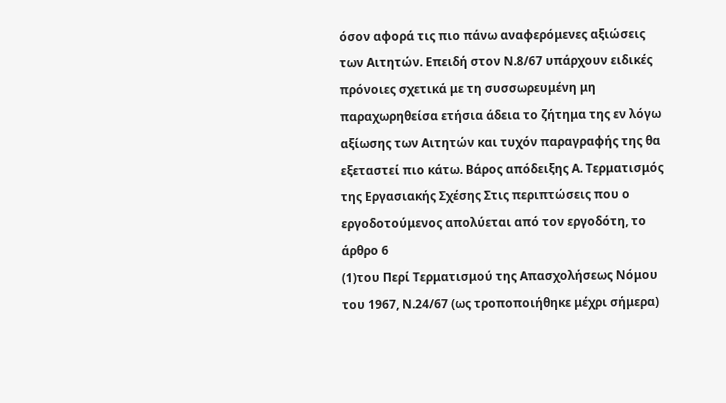όσον αφορά τις πιο πάνω αναφερόμενες αξιώσεις των Αιτητών. Επειδή στον Ν.8/67 υπάρχουν ειδικές πρόνοιες σχετικά με τη συσσωρευμένη μη παραχωρηθείσα ετήσια άδεια το ζήτημα της εν λόγω αξίωσης των Αιτητών και τυχόν παραγραφής της θα εξεταστεί πιο κάτω. Βάρος απόδειξης Α. Τερματισμός της Εργασιακής Σχέσης Στις περιπτώσεις που ο εργοδοτούμενος απολύεται από τον εργοδότη, το άρθρο 6
(1)του Περί Τερματισμού της Απασχολήσεως Νόμου του 1967, Ν.24/67 (ως τροποποιήθηκε μέχρι σήμερα)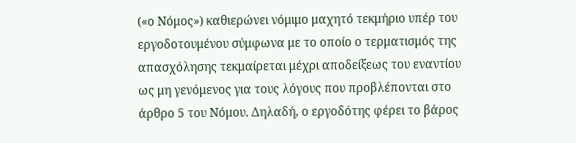(«ο Νόμος») καθιερώνει νόμιμο μαχητό τεκμήριο υπέρ του εργοδοτουμένου σύμφωνα με το οποίο ο τερματισμός της απασχόλησης τεκμαίρεται μέχρι αποδείξεως του εναντίου ως μη γενόμενος για τους λόγους που προβλέπονται στο άρθρο 5 του Νόμου. Δηλαδή, ο εργοδότης φέρει το βάρος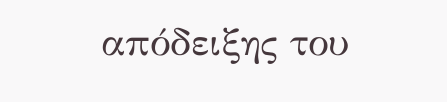απόδειξης του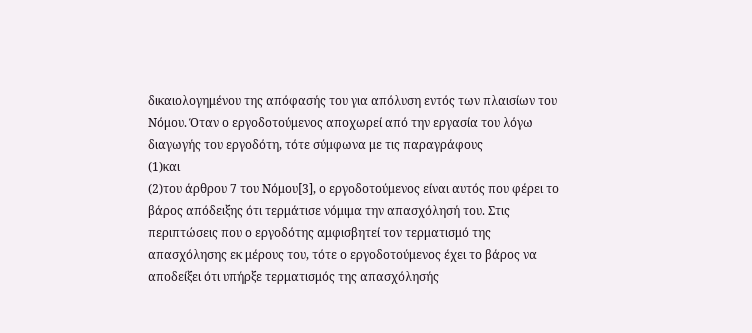δικαιολογημένου της απόφασής του για απόλυση εντός των πλαισίων του Νόμου. Όταν ο εργοδοτούμενος αποχωρεί από την εργασία του λόγω διαγωγής του εργοδότη, τότε σύμφωνα με τις παραγράφους
(1)και
(2)του άρθρου 7 του Νόμου[3], ο εργοδοτούμενος είναι αυτός που φέρει το βάρος απόδειξης ότι τερμάτισε νόμιμα την απασχόλησή του. Στις περιπτώσεις που ο εργοδότης αμφισβητεί τον τερματισμό της απασχόλησης εκ μέρους του, τότε ο εργοδοτούμενος έχει το βάρος να αποδείξει ότι υπήρξε τερματισμός της απασχόλησής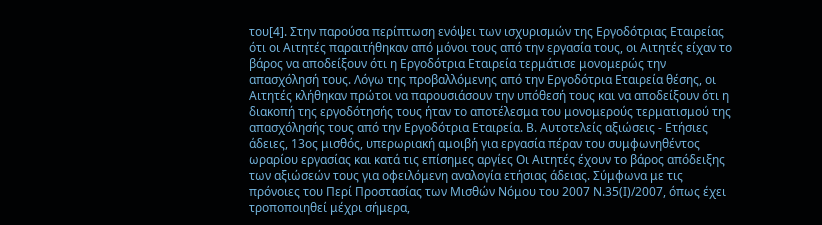του[4]. Στην παρούσα περίπτωση ενόψει των ισχυρισμών της Εργοδότριας Εταιρείας ότι οι Αιτητές παραιτήθηκαν από μόνοι τους από την εργασία τους, οι Αιτητές είχαν το βάρος να αποδείξουν ότι η Εργοδότρια Εταιρεία τερμάτισε μονομερώς την απασχόλησή τους. Λόγω της προβαλλόμενης από την Εργοδότρια Εταιρεία θέσης, οι Αιτητές κλήθηκαν πρώτοι να παρουσιάσουν την υπόθεσή τους και να αποδείξουν ότι η διακοπή της εργοδότησής τους ήταν το αποτέλεσμα του μονομερούς τερματισμού της απασχόλησής τους από την Εργοδότρια Εταιρεία. Β. Αυτοτελείς αξιώσεις - Ετήσιες άδειες, 13ος μισθός, υπερωριακή αμοιβή για εργασία πέραν του συμφωνηθέντος ωραρίου εργασίας και κατά τις επίσημες αργίες Οι Αιτητές έχουν το βάρος απόδειξης των αξιώσεών τους για οφειλόμενη αναλογία ετήσιας άδειας. Σύμφωνα με τις πρόνοιες του Περί Προστασίας των Μισθών Νόμου του 2007 Ν.35(Ι)/2007, όπως έχει τροποποιηθεί μέχρι σήμερα,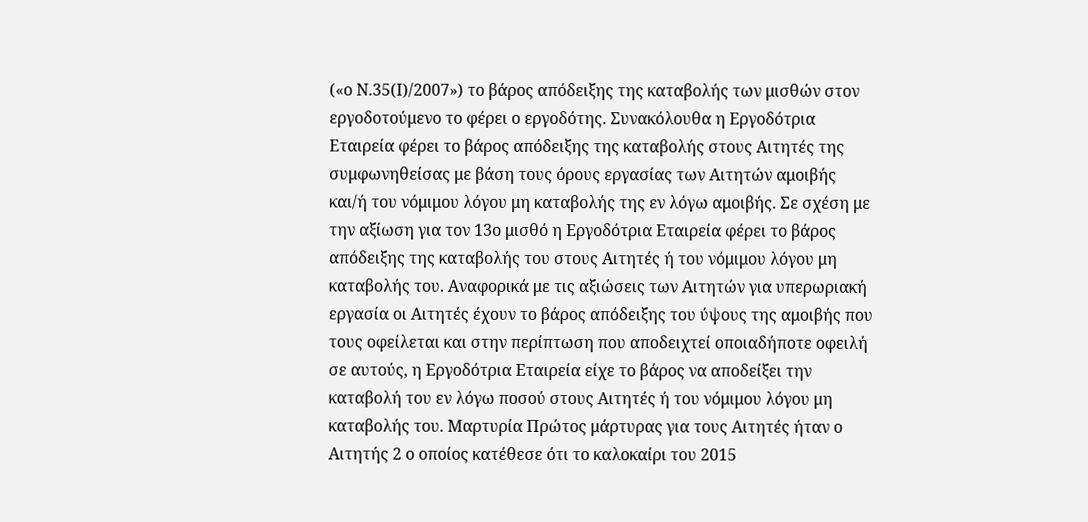(«ο Ν.35(Ι)/2007») το βάρος απόδειξης της καταβολής των μισθών στον εργοδοτούμενο το φέρει ο εργοδότης. Συνακόλουθα η Εργοδότρια Εταιρεία φέρει το βάρος απόδειξης της καταβολής στους Αιτητές της συμφωνηθείσας με βάση τους όρους εργασίας των Αιτητών αμοιβής και/ή του νόμιμου λόγου μη καταβολής της εν λόγω αμοιβής. Σε σχέση με την αξίωση για τον 13ο μισθό η Εργοδότρια Εταιρεία φέρει το βάρος απόδειξης της καταβολής του στους Αιτητές ή του νόμιμου λόγου μη καταβολής του. Αναφορικά με τις αξιώσεις των Αιτητών για υπερωριακή εργασία οι Αιτητές έχουν το βάρος απόδειξης του ύψους της αμοιβής που τους οφείλεται και στην περίπτωση που αποδειχτεί οποιαδήποτε οφειλή σε αυτούς, η Εργοδότρια Εταιρεία είχε το βάρος να αποδείξει την καταβολή του εν λόγω ποσού στους Αιτητές ή του νόμιμου λόγου μη καταβολής του. Μαρτυρία Πρώτος μάρτυρας για τους Αιτητές ήταν ο Αιτητής 2 ο οποίος κατέθεσε ότι το καλοκαίρι του 2015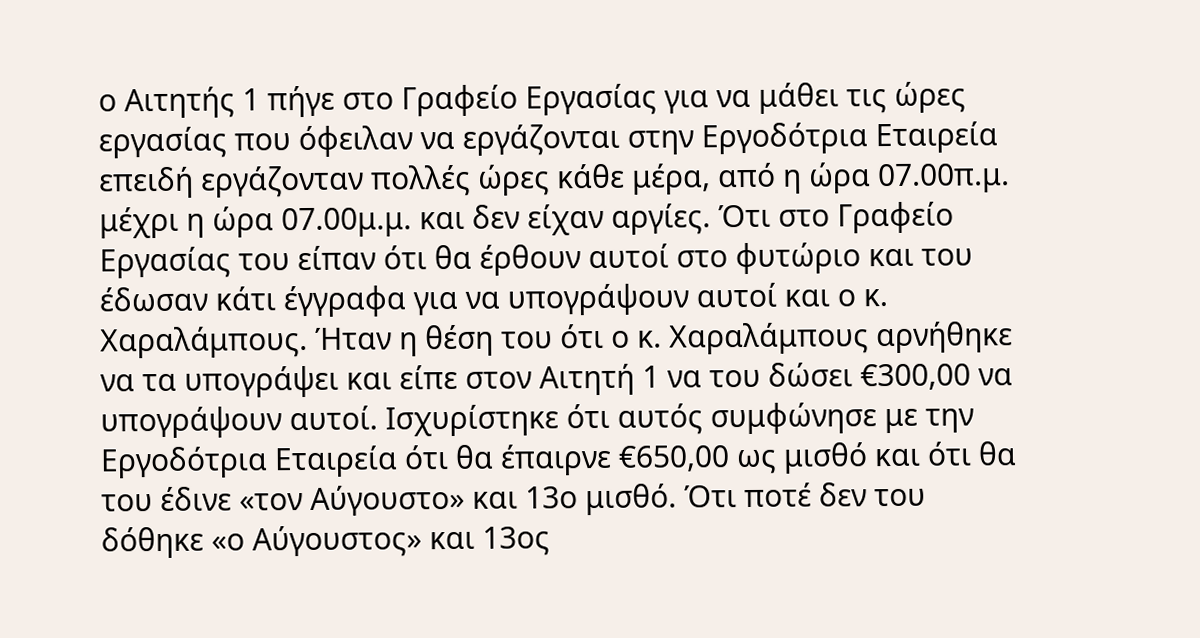ο Αιτητής 1 πήγε στο Γραφείο Εργασίας για να μάθει τις ώρες εργασίας που όφειλαν να εργάζονται στην Εργοδότρια Εταιρεία επειδή εργάζονταν πολλές ώρες κάθε μέρα, από η ώρα 07.00π.μ. μέχρι η ώρα 07.00μ.μ. και δεν είχαν αργίες. Ότι στο Γραφείο Εργασίας του είπαν ότι θα έρθουν αυτοί στο φυτώριο και του έδωσαν κάτι έγγραφα για να υπογράψουν αυτοί και ο κ. Χαραλάμπους. Ήταν η θέση του ότι ο κ. Χαραλάμπους αρνήθηκε να τα υπογράψει και είπε στον Αιτητή 1 να του δώσει €300,00 να υπογράψουν αυτοί. Ισχυρίστηκε ότι αυτός συμφώνησε με την Εργοδότρια Εταιρεία ότι θα έπαιρνε €650,00 ως μισθό και ότι θα του έδινε «τον Αύγουστο» και 13ο μισθό. Ότι ποτέ δεν του δόθηκε «ο Αύγουστος» και 13ος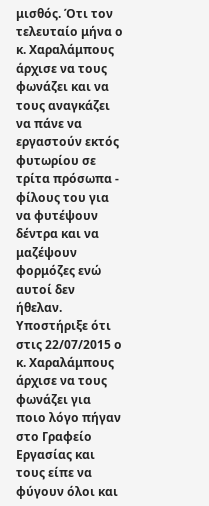μισθός. Ότι τον τελευταίο μήνα ο κ. Χαραλάμπους άρχισε να τους φωνάζει και να τους αναγκάζει να πάνε να εργαστούν εκτός φυτωρίου σε τρίτα πρόσωπα - φίλους του για να φυτέψουν δέντρα και να μαζέψουν φορμόζες ενώ αυτοί δεν ήθελαν. Υποστήριξε ότι στις 22/07/2015 ο κ. Χαραλάμπους άρχισε να τους φωνάζει για ποιο λόγο πήγαν στο Γραφείο Εργασίας και τους είπε να φύγουν όλοι και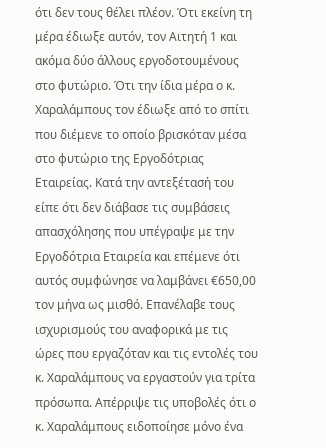ότι δεν τους θέλει πλέον. Ότι εκείνη τη μέρα έδιωξε αυτόν, τον Αιτητή 1 και ακόμα δύο άλλους εργοδοτουμένους στο φυτώριο. Ότι την ίδια μέρα ο κ. Χαραλάμπους τον έδιωξε από το σπίτι που διέμενε το οποίο βρισκόταν μέσα στο φυτώριο της Εργοδότριας Εταιρείας. Κατά την αντεξέτασή του είπε ότι δεν διάβασε τις συμβάσεις απασχόλησης που υπέγραψε με την Εργοδότρια Εταιρεία και επέμενε ότι αυτός συμφώνησε να λαμβάνει €650,00 τον μήνα ως μισθό. Επανέλαβε τους ισχυρισμούς του αναφορικά με τις ώρες που εργαζόταν και τις εντολές του κ. Χαραλάμπους να εργαστούν για τρίτα πρόσωπα. Απέρριψε τις υποβολές ότι ο κ. Χαραλάμπους ειδοποίησε μόνο ένα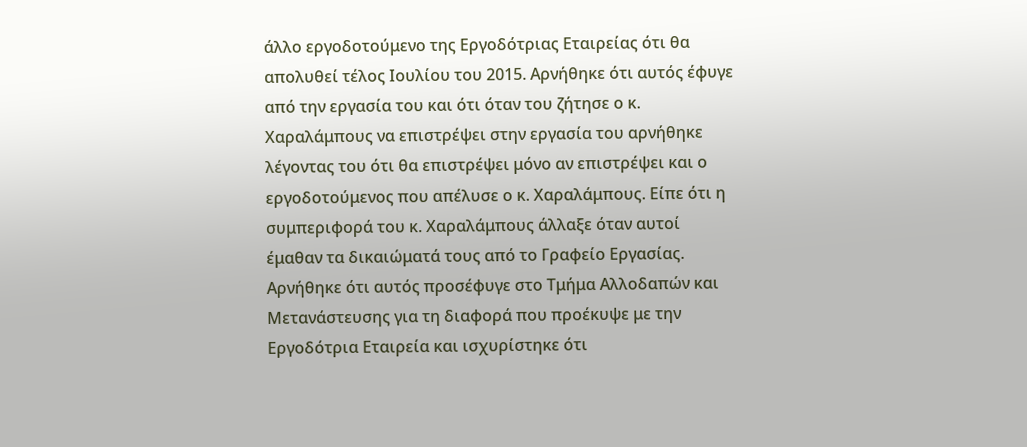άλλο εργοδοτούμενο της Εργοδότριας Εταιρείας ότι θα απολυθεί τέλος Ιουλίου του 2015. Αρνήθηκε ότι αυτός έφυγε από την εργασία του και ότι όταν του ζήτησε ο κ. Χαραλάμπους να επιστρέψει στην εργασία του αρνήθηκε λέγοντας του ότι θα επιστρέψει μόνο αν επιστρέψει και ο εργοδοτούμενος που απέλυσε ο κ. Χαραλάμπους. Είπε ότι η συμπεριφορά του κ. Χαραλάμπους άλλαξε όταν αυτοί έμαθαν τα δικαιώματά τους από το Γραφείο Εργασίας. Αρνήθηκε ότι αυτός προσέφυγε στο Τμήμα Αλλοδαπών και Μετανάστευσης για τη διαφορά που προέκυψε με την Εργοδότρια Εταιρεία και ισχυρίστηκε ότι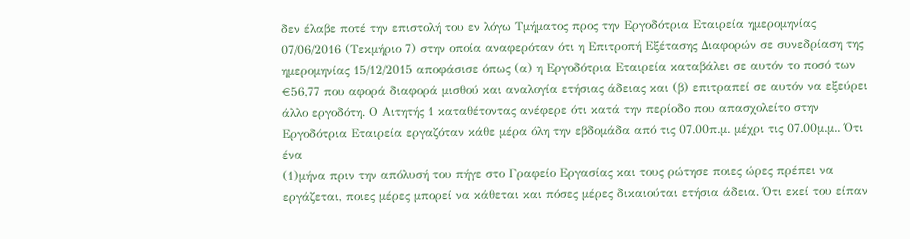δεν έλαβε ποτέ την επιστολή του εν λόγω Τμήματος προς την Εργοδότρια Εταιρεία ημερομηνίας 07/06/2016 (Τεκμήριο 7) στην οποία αναφερόταν ότι η Επιτροπή Εξέτασης Διαφορών σε συνεδρίαση της ημερομηνίας 15/12/2015 αποφάσισε όπως (α) η Εργοδότρια Εταιρεία καταβάλει σε αυτόν το ποσό των €56,77 που αφορά διαφορά μισθού και αναλογία ετήσιας άδειας και (β) επιτραπεί σε αυτόν να εξεύρει άλλο εργοδότη. Ο Αιτητής 1 καταθέτοντας ανέφερε ότι κατά την περίοδο που απασχολείτο στην Εργοδότρια Εταιρεία εργαζόταν κάθε μέρα όλη την εβδομάδα από τις 07.00π.μ. μέχρι τις 07.00μ.μ.. Ότι ένα
(1)μήνα πριν την απόλυσή του πήγε στο Γραφείο Εργασίας και τους ρώτησε ποιες ώρες πρέπει να εργάζεται, ποιες μέρες μπορεί να κάθεται και πόσες μέρες δικαιούται ετήσια άδεια. Ότι εκεί του είπαν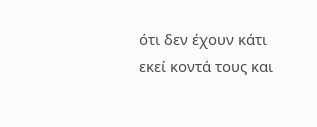ότι δεν έχουν κάτι εκεί κοντά τους και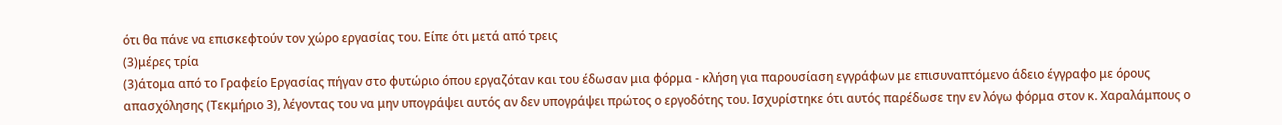ότι θα πάνε να επισκεφτούν τον χώρο εργασίας του. Είπε ότι μετά από τρεις
(3)μέρες τρία
(3)άτομα από το Γραφείο Εργασίας πήγαν στο φυτώριο όπου εργαζόταν και του έδωσαν μια φόρμα - κλήση για παρουσίαση εγγράφων με επισυναπτόμενο άδειο έγγραφο με όρους απασχόλησης (Τεκμήριο 3), λέγοντας του να μην υπογράψει αυτός αν δεν υπογράψει πρώτος ο εργοδότης του. Ισχυρίστηκε ότι αυτός παρέδωσε την εν λόγω φόρμα στον κ. Χαραλάμπους ο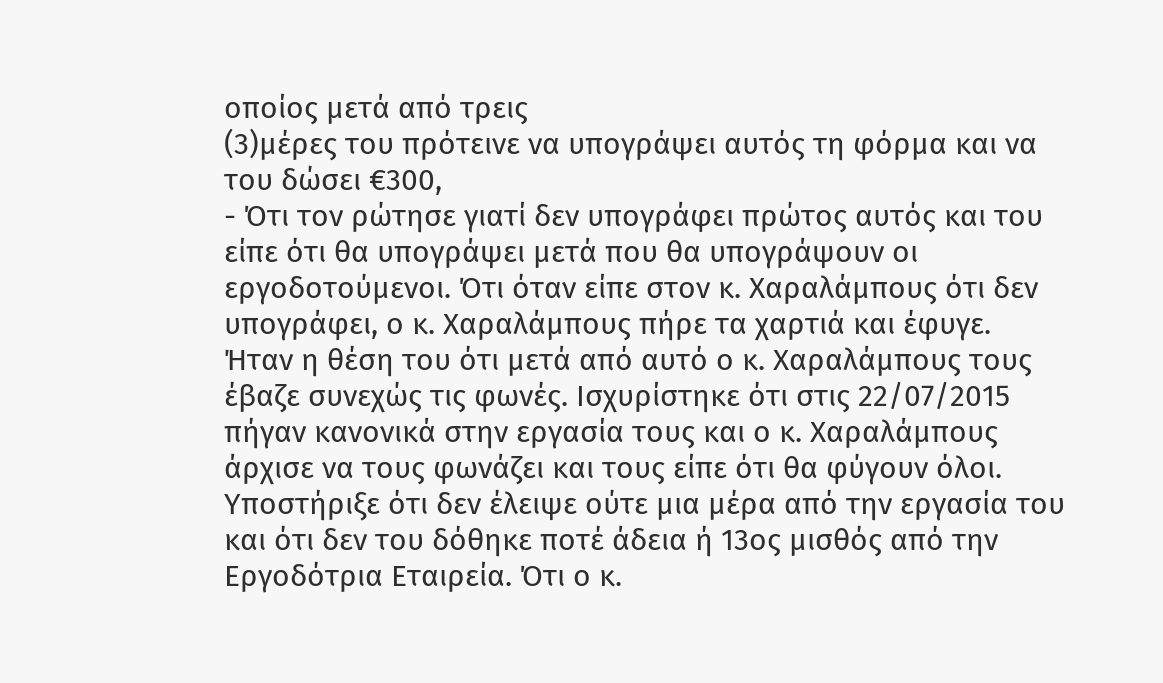οποίος μετά από τρεις
(3)μέρες του πρότεινε να υπογράψει αυτός τη φόρμα και να του δώσει €300,
- Ότι τον ρώτησε γιατί δεν υπογράφει πρώτος αυτός και του είπε ότι θα υπογράψει μετά που θα υπογράψουν οι εργοδοτούμενοι. Ότι όταν είπε στον κ. Χαραλάμπους ότι δεν υπογράφει, ο κ. Χαραλάμπους πήρε τα χαρτιά και έφυγε. Ήταν η θέση του ότι μετά από αυτό ο κ. Χαραλάμπους τους έβαζε συνεχώς τις φωνές. Ισχυρίστηκε ότι στις 22/07/2015 πήγαν κανονικά στην εργασία τους και ο κ. Χαραλάμπους άρχισε να τους φωνάζει και τους είπε ότι θα φύγουν όλοι. Υποστήριξε ότι δεν έλειψε ούτε μια μέρα από την εργασία του και ότι δεν του δόθηκε ποτέ άδεια ή 13ος μισθός από την Εργοδότρια Εταιρεία. Ότι ο κ.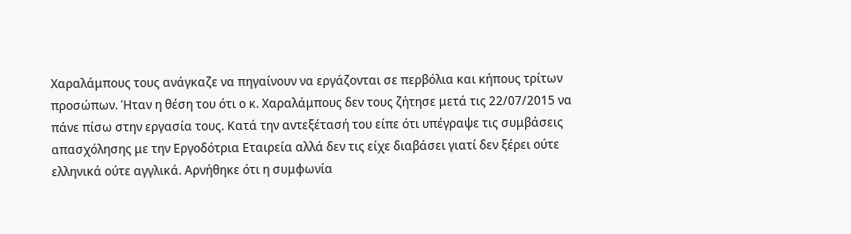Χαραλάμπους τους ανάγκαζε να πηγαίνουν να εργάζονται σε περβόλια και κήπους τρίτων προσώπων. Ήταν η θέση του ότι ο κ. Χαραλάμπους δεν τους ζήτησε μετά τις 22/07/2015 να πάνε πίσω στην εργασία τους. Κατά την αντεξέτασή του είπε ότι υπέγραψε τις συμβάσεις απασχόλησης με την Εργοδότρια Εταιρεία αλλά δεν τις είχε διαβάσει γιατί δεν ξέρει ούτε ελληνικά ούτε αγγλικά. Αρνήθηκε ότι η συμφωνία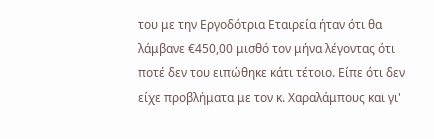του με την Εργοδότρια Εταιρεία ήταν ότι θα λάμβανε €450,00 μισθό τον μήνα λέγοντας ότι ποτέ δεν του ειπώθηκε κάτι τέτοιο. Είπε ότι δεν είχε προβλήματα με τον κ. Χαραλάμπους και γι'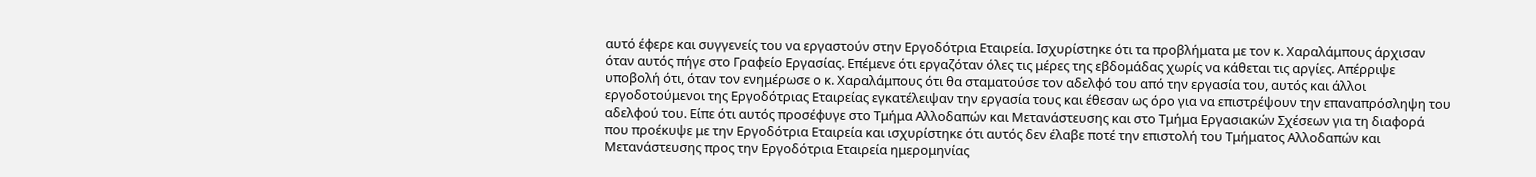αυτό έφερε και συγγενείς του να εργαστούν στην Εργοδότρια Εταιρεία. Ισχυρίστηκε ότι τα προβλήματα με τον κ. Χαραλάμπους άρχισαν όταν αυτός πήγε στο Γραφείο Εργασίας. Επέμενε ότι εργαζόταν όλες τις μέρες της εβδομάδας χωρίς να κάθεται τις αργίες. Απέρριψε υποβολή ότι, όταν τον ενημέρωσε ο κ. Χαραλάμπους ότι θα σταματούσε τον αδελφό του από την εργασία του, αυτός και άλλοι εργοδοτούμενοι της Εργοδότριας Εταιρείας εγκατέλειψαν την εργασία τους και έθεσαν ως όρο για να επιστρέψουν την επαναπρόσληψη του αδελφού του. Είπε ότι αυτός προσέφυγε στο Τμήμα Αλλοδαπών και Μετανάστευσης και στο Τμήμα Εργασιακών Σχέσεων για τη διαφορά που προέκυψε με την Εργοδότρια Εταιρεία και ισχυρίστηκε ότι αυτός δεν έλαβε ποτέ την επιστολή του Τμήματος Αλλοδαπών και Μετανάστευσης προς την Εργοδότρια Εταιρεία ημερομηνίας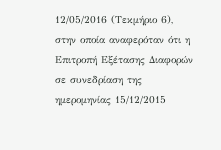12/05/2016 (Τεκμήριο 6), στην οποία αναφερόταν ότι η Επιτροπή Εξέτασης Διαφορών σε συνεδρίαση της ημερομηνίας 15/12/2015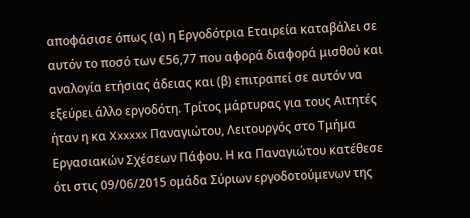αποφάσισε όπως (α) η Εργοδότρια Εταιρεία καταβάλει σε αυτόν το ποσό των €56,77 που αφορά διαφορά μισθού και αναλογία ετήσιας άδειας και (β) επιτραπεί σε αυτόν να εξεύρει άλλο εργοδότη. Τρίτος μάρτυρας για τους Αιτητές ήταν η κα Xxxxxx Παναγιώτου, Λειτουργός στο Τμήμα Εργασιακών Σχέσεων Πάφου. Η κα Παναγιώτου κατέθεσε ότι στις 09/06/2015 ομάδα Σύριων εργοδοτούμενων της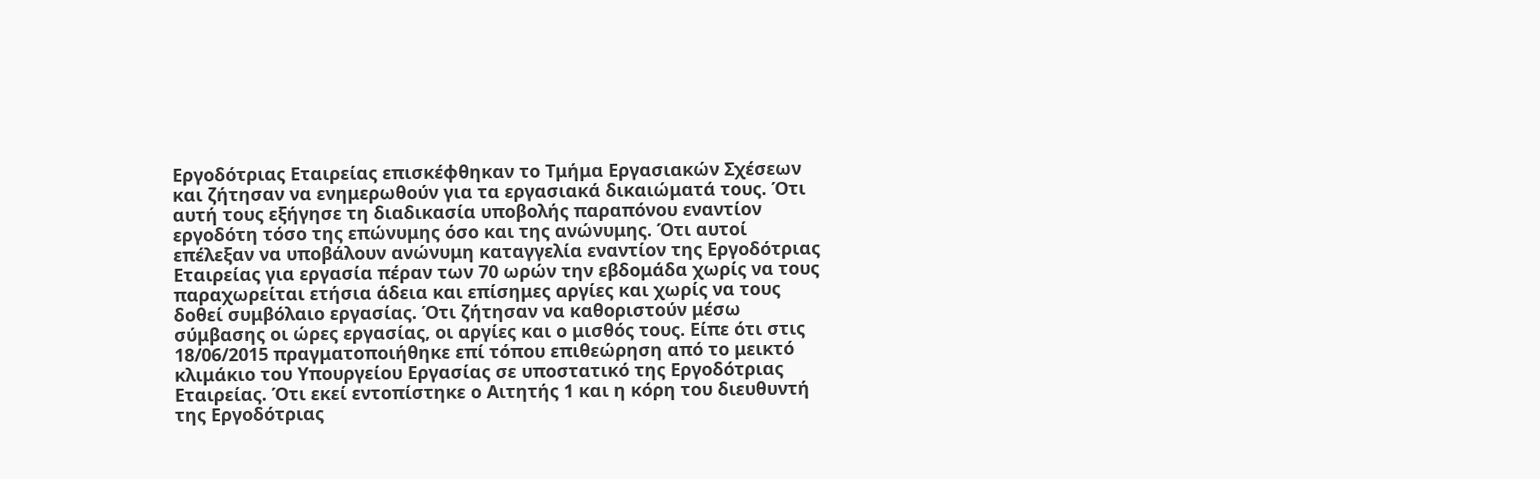Εργοδότριας Εταιρείας επισκέφθηκαν το Τμήμα Εργασιακών Σχέσεων και ζήτησαν να ενημερωθούν για τα εργασιακά δικαιώματά τους. Ότι αυτή τους εξήγησε τη διαδικασία υποβολής παραπόνου εναντίον εργοδότη τόσο της επώνυμης όσο και της ανώνυμης. Ότι αυτοί επέλεξαν να υποβάλουν ανώνυμη καταγγελία εναντίον της Εργοδότριας Εταιρείας για εργασία πέραν των 70 ωρών την εβδομάδα χωρίς να τους παραχωρείται ετήσια άδεια και επίσημες αργίες και χωρίς να τους δοθεί συμβόλαιο εργασίας. Ότι ζήτησαν να καθοριστούν μέσω σύμβασης οι ώρες εργασίας, οι αργίες και ο μισθός τους. Είπε ότι στις 18/06/2015 πραγματοποιήθηκε επί τόπου επιθεώρηση από το μεικτό κλιμάκιο του Υπουργείου Εργασίας σε υποστατικό της Εργοδότριας Εταιρείας. Ότι εκεί εντοπίστηκε ο Αιτητής 1 και η κόρη του διευθυντή της Εργοδότριας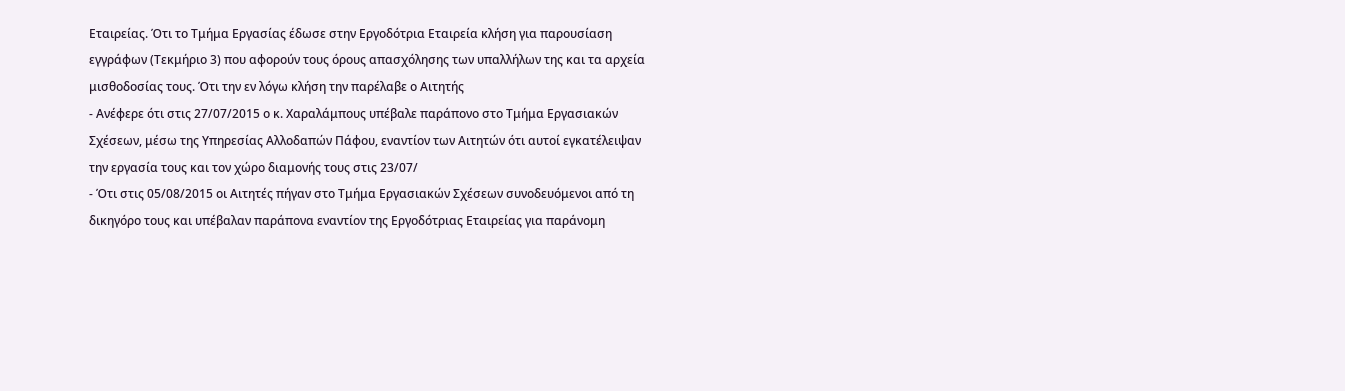Εταιρείας. Ότι το Τμήμα Εργασίας έδωσε στην Εργοδότρια Εταιρεία κλήση για παρουσίαση εγγράφων (Τεκμήριο 3) που αφορούν τους όρους απασχόλησης των υπαλλήλων της και τα αρχεία μισθοδοσίας τους. Ότι την εν λόγω κλήση την παρέλαβε ο Αιτητής
- Ανέφερε ότι στις 27/07/2015 ο κ. Χαραλάμπους υπέβαλε παράπονο στο Τμήμα Εργασιακών Σχέσεων, μέσω της Υπηρεσίας Αλλοδαπών Πάφου, εναντίον των Αιτητών ότι αυτοί εγκατέλειψαν την εργασία τους και τον χώρο διαμονής τους στις 23/07/
- Ότι στις 05/08/2015 οι Αιτητές πήγαν στο Τμήμα Εργασιακών Σχέσεων συνοδευόμενοι από τη δικηγόρο τους και υπέβαλαν παράπονα εναντίον της Εργοδότριας Εταιρείας για παράνομη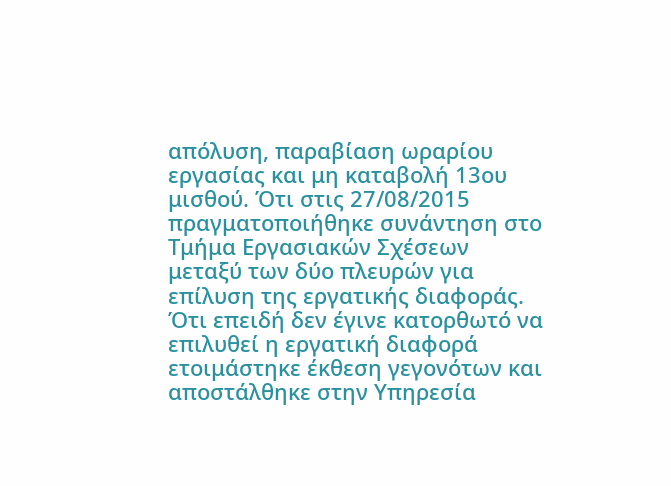απόλυση, παραβίαση ωραρίου εργασίας και μη καταβολή 13ου μισθού. Ότι στις 27/08/2015 πραγματοποιήθηκε συνάντηση στο Τμήμα Εργασιακών Σχέσεων μεταξύ των δύο πλευρών για επίλυση της εργατικής διαφοράς. Ότι επειδή δεν έγινε κατορθωτό να επιλυθεί η εργατική διαφορά ετοιμάστηκε έκθεση γεγονότων και αποστάλθηκε στην Υπηρεσία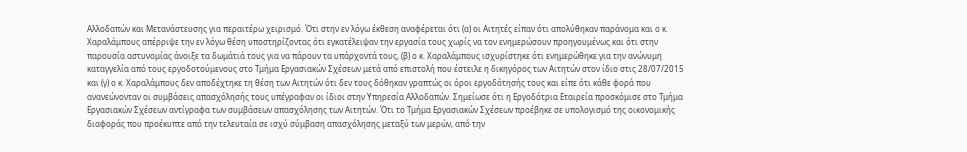Αλλοδαπών και Μετανάστευσης για περαιτέρω χειρισμό. Ότι στην εν λόγω έκθεση αναφέρεται ότι (α) οι Αιτητές είπαν ότι απολύθηκαν παράνομα και ο κ. Χαραλάμπους απέρριψε την εν λόγω θέση υποστηρίζοντας ότι εγκατέλειψαν την εργασία τους χωρίς να τον ενημερώσουν προηγουμένως και ότι στην παρουσία αστυνομίας άνοιξε τα δωμάτιά τους για να πάρουν τα υπάρχοντά τους, (β) ο κ. Χαραλάμπους ισχυρίστηκε ότι ενημερώθηκε για την ανώνυμη καταγγελία από τους εργοδοτούμενους στο Τμήμα Εργασιακών Σχέσεων μετά από επιστολή που έστειλε η δικηγόρος των Αιτητών στον ίδιο στις 28/07/2015 και (γ) ο κ. Χαραλάμπους δεν αποδέχτηκε τη θέση των Αιτητών ότι δεν τους δόθηκαν γραπτώς οι όροι εργοδότησής τους και είπε ότι κάθε φορά που ανανεώνονταν οι συμβάσεις απασχόλησής τους υπέγραφαν οι ίδιοι στην Υπηρεσία Αλλοδαπών. Σημείωσε ότι η Εργοδότρια Εταιρεία προσκόμισε στο Τμήμα Εργασιακών Σχέσεων αντίγραφα των συμβάσεων απασχόλησης των Αιτητών. Ότι το Τμήμα Εργασιακών Σχέσεων προέβηκε σε υπολογισμό της οικονομικής διαφοράς που προέκυπτε από την τελευταία σε ισχύ σύμβαση απασχόλησης μεταξύ των μερών, από την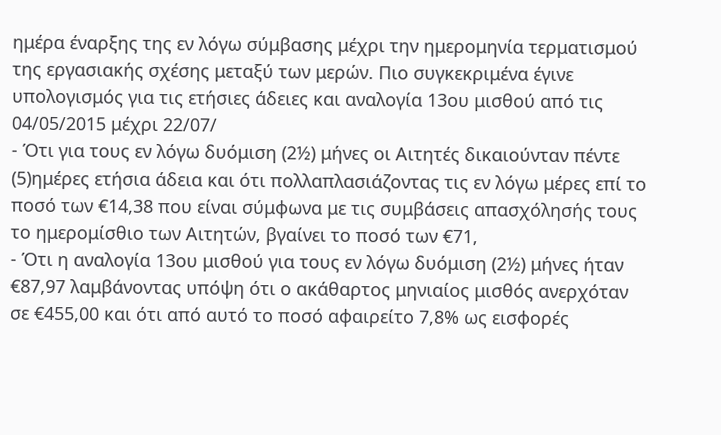ημέρα έναρξης της εν λόγω σύμβασης μέχρι την ημερομηνία τερματισμού της εργασιακής σχέσης μεταξύ των μερών. Πιο συγκεκριμένα έγινε υπολογισμός για τις ετήσιες άδειες και αναλογία 13ου μισθού από τις 04/05/2015 μέχρι 22/07/
- Ότι για τους εν λόγω δυόμιση (2½) μήνες οι Αιτητές δικαιούνταν πέντε
(5)ημέρες ετήσια άδεια και ότι πολλαπλασιάζοντας τις εν λόγω μέρες επί το ποσό των €14,38 που είναι σύμφωνα με τις συμβάσεις απασχόλησής τους το ημερομίσθιο των Αιτητών, βγαίνει το ποσό των €71,
- Ότι η αναλογία 13ου μισθού για τους εν λόγω δυόμιση (2½) μήνες ήταν €87,97 λαμβάνοντας υπόψη ότι ο ακάθαρτος μηνιαίος μισθός ανερχόταν σε €455,00 και ότι από αυτό το ποσό αφαιρείτο 7,8% ως εισφορές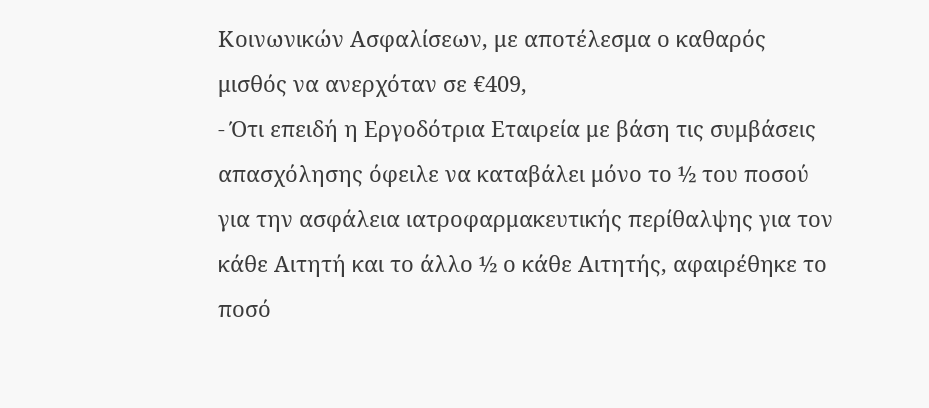Κοινωνικών Ασφαλίσεων, με αποτέλεσμα ο καθαρός μισθός να ανερχόταν σε €409,
- Ότι επειδή η Εργοδότρια Εταιρεία με βάση τις συμβάσεις απασχόλησης όφειλε να καταβάλει μόνο το ½ του ποσού για την ασφάλεια ιατροφαρμακευτικής περίθαλψης για τον κάθε Αιτητή και το άλλο ½ ο κάθε Αιτητής, αφαιρέθηκε το ποσό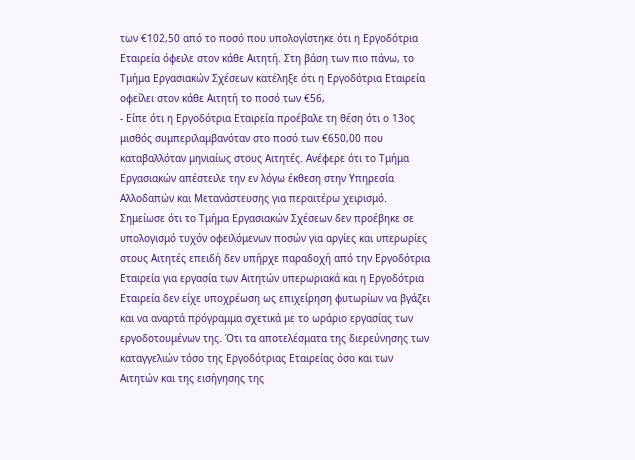των €102,50 από το ποσό που υπολογίστηκε ότι η Εργοδότρια Εταιρεία όφειλε στον κάθε Αιτητή. Στη βάση των πιο πάνω, το Τμήμα Εργασιακών Σχέσεων κατέληξε ότι η Εργοδότρια Εταιρεία οφείλει στον κάθε Αιτητή το ποσό των €56,
- Είπε ότι η Εργοδότρια Εταιρεία προέβαλε τη θέση ότι ο 13ος μισθός συμπεριλαμβανόταν στο ποσό των €650,00 που καταβαλλόταν μηνιαίως στους Αιτητές. Ανέφερε ότι το Τμήμα Εργασιακών απέστειλε την εν λόγω έκθεση στην Υπηρεσία Αλλοδαπών και Μετανάστευσης για περαιτέρω χειρισμό. Σημείωσε ότι το Τμήμα Εργασιακών Σχέσεων δεν προέβηκε σε υπολογισμό τυχόν οφειλόμενων ποσών για αργίες και υπερωρίες στους Αιτητές επειδή δεν υπήρχε παραδοχή από την Εργοδότρια Εταιρεία για εργασία των Αιτητών υπερωριακά και η Εργοδότρια Εταιρεία δεν είχε υποχρέωση ως επιχείρηση φυτωρίων να βγάζει και να αναρτά πρόγραμμα σχετικά με το ωράριο εργασίας των εργοδοτουμένων της. Ότι τα αποτελέσματα της διερεύνησης των καταγγελιών τόσο της Εργοδότριας Εταιρείας όσο και των Αιτητών και της εισήγησης της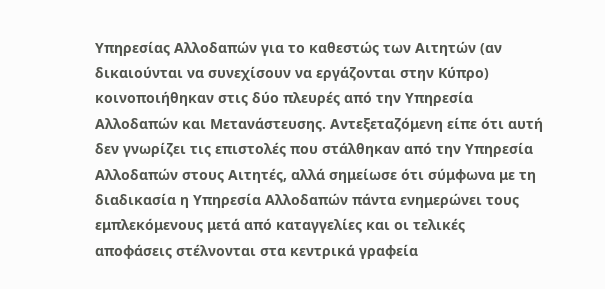Υπηρεσίας Αλλοδαπών για το καθεστώς των Αιτητών (αν δικαιούνται να συνεχίσουν να εργάζονται στην Κύπρο) κοινοποιήθηκαν στις δύο πλευρές από την Υπηρεσία Αλλοδαπών και Μετανάστευσης. Αντεξεταζόμενη είπε ότι αυτή δεν γνωρίζει τις επιστολές που στάλθηκαν από την Υπηρεσία Αλλοδαπών στους Αιτητές, αλλά σημείωσε ότι σύμφωνα με τη διαδικασία η Υπηρεσία Αλλοδαπών πάντα ενημερώνει τους εμπλεκόμενους μετά από καταγγελίες και οι τελικές αποφάσεις στέλνονται στα κεντρικά γραφεία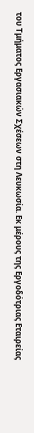του Τμήματος Εργασιακών Σχέσεων στη Λευκωσία. Εκ μέρους της Εργοδότριας Εταιρείας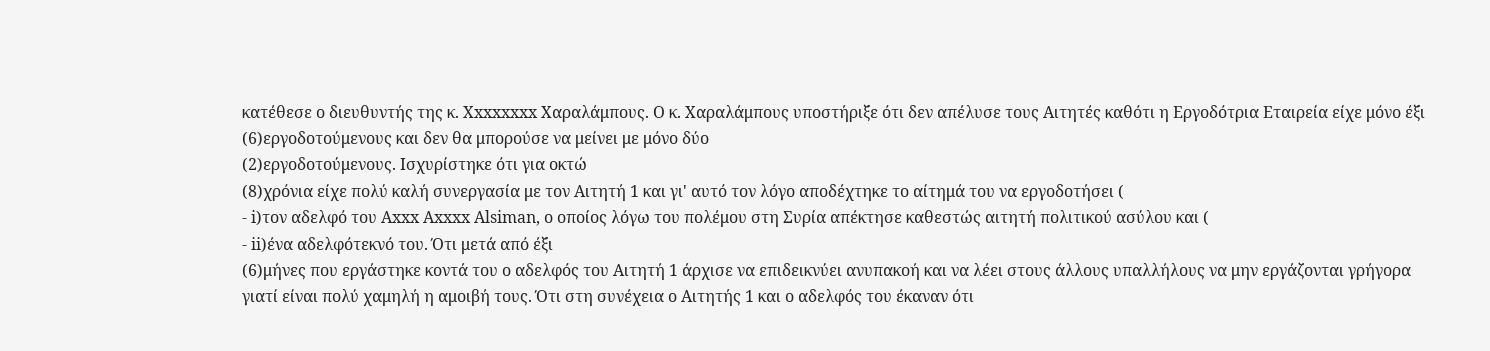κατέθεσε ο διευθυντής της κ. Xxxxxxxx Χαραλάμπους. Ο κ. Χαραλάμπους υποστήριξε ότι δεν απέλυσε τους Αιτητές καθότι η Εργοδότρια Εταιρεία είχε μόνο έξι
(6)εργοδοτούμενους και δεν θα μπορούσε να μείνει με μόνο δύο
(2)εργοδοτούμενους. Ισχυρίστηκε ότι για οκτώ
(8)χρόνια είχε πολύ καλή συνεργασία με τον Αιτητή 1 και γι' αυτό τον λόγο αποδέχτηκε το αίτημά του να εργοδοτήσει (
- i)τον αδελφό του Axxx Axxxx Alsiman, ο οποίος λόγω του πολέμου στη Συρία απέκτησε καθεστώς αιτητή πολιτικού ασύλου και (
- ii)ένα αδελφότεκνό του. Ότι μετά από έξι
(6)μήνες που εργάστηκε κοντά του ο αδελφός του Αιτητή 1 άρχισε να επιδεικνύει ανυπακοή και να λέει στους άλλους υπαλλήλους να μην εργάζονται γρήγορα γιατί είναι πολύ χαμηλή η αμοιβή τους. Ότι στη συνέχεια ο Αιτητής 1 και ο αδελφός του έκαναν ότι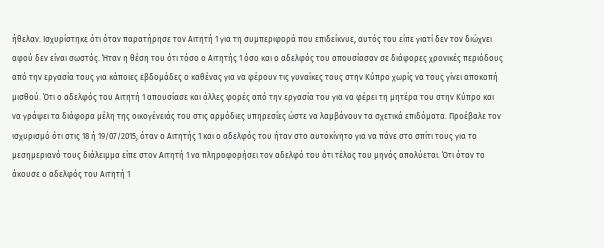ήθελαν. Ισχυρίστηκε ότι όταν παρατήρησε τον Αιτητή 1 για τη συμπεριφορά που επιδείκνυε, αυτός του είπε γιατί δεν τον διώχνει αφού δεν είναι σωστός. Ήταν η θέση του ότι τόσο ο Αιτητής 1 όσο και ο αδελφός του απουσίασαν σε διάφορες χρονικές περιόδους από την εργασία τους για κάποιες εβδομάδες ο καθένας για να φέρουν τις γυναίκες τους στην Κύπρο χωρίς να τους γίνει αποκοπή μισθού. Ότι ο αδελφός του Αιτητή 1 απουσίασε και άλλες φορές από την εργασία του για να φέρει τη μητέρα του στην Κύπρο και να γράψει τα διάφορα μέλη της οικογένειάς του στις αρμόδιες υπηρεσίες ώστε να λαμβάνουν τα σχετικά επιδόματα. Προέβαλε τον ισχυρισμό ότι στις 18 ή 19/07/2015, όταν ο Αιτητής 1 και ο αδελφός του ήταν στο αυτοκίνητο για να πάνε στο σπίτι τους για το μεσημεριανό τους διάλειμμα είπε στον Αιτητή 1 να πληροφορήσει τον αδελφό του ότι τέλος του μηνός απολύεται. Ότι όταν το άκουσε ο αδελφός του Αιτητή 1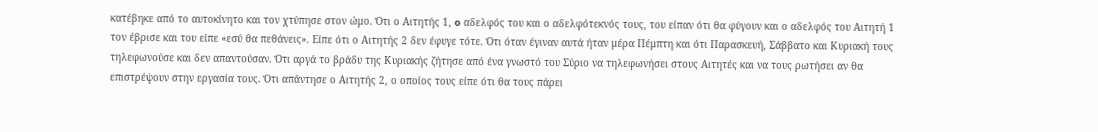κατέβηκε από το αυτοκίνητο και τον χτύπησε στον ώμο. Ότι ο Αιτητής 1, o αδελφός του και ο αδελφότεκνός τους, του είπαν ότι θα φύγουν και ο αδελφός του Αιτητή 1 τον έβρισε και του είπε «εσύ θα πεθάνεις». Είπε ότι ο Αιτητής 2 δεν έφυγε τότε. Ότι όταν έγιναν αυτά ήταν μέρα Πέμπτη και ότι Παρασκευή, Σάββατο και Κυριακή τους τηλεφωνούσε και δεν απαντούσαν. Ότι αργά το βράδυ της Κυριακής ζήτησε από ένα γνωστό του Σύριο να τηλεφωνήσει στους Αιτητές και να τους ρωτήσει αν θα επιστρέψουν στην εργασία τους. Ότι απάντησε ο Αιτητής 2, ο οποίος τους είπε ότι θα τους πάρει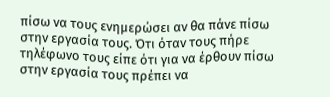πίσω να τους ενημερώσει αν θα πάνε πίσω στην εργασία τους. Ότι όταν τους πήρε τηλέφωνο τους είπε ότι για να έρθουν πίσω στην εργασία τους πρέπει να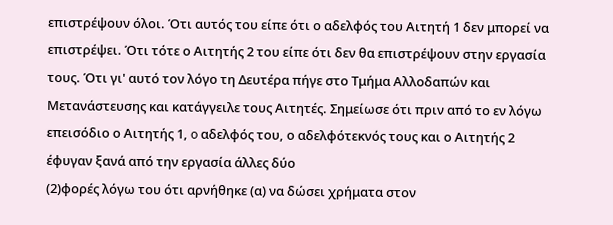επιστρέψουν όλοι. Ότι αυτός του είπε ότι ο αδελφός του Αιτητή 1 δεν μπορεί να επιστρέψει. Ότι τότε ο Αιτητής 2 του είπε ότι δεν θα επιστρέψουν στην εργασία τους. Ότι γι' αυτό τον λόγο τη Δευτέρα πήγε στο Τμήμα Αλλοδαπών και Μετανάστευσης και κατάγγειλε τους Αιτητές. Σημείωσε ότι πριν από το εν λόγω επεισόδιο ο Αιτητής 1, o αδελφός του, ο αδελφότεκνός τους και ο Αιτητής 2 έφυγαν ξανά από την εργασία άλλες δύο
(2)φορές λόγω του ότι αρνήθηκε (α) να δώσει χρήματα στον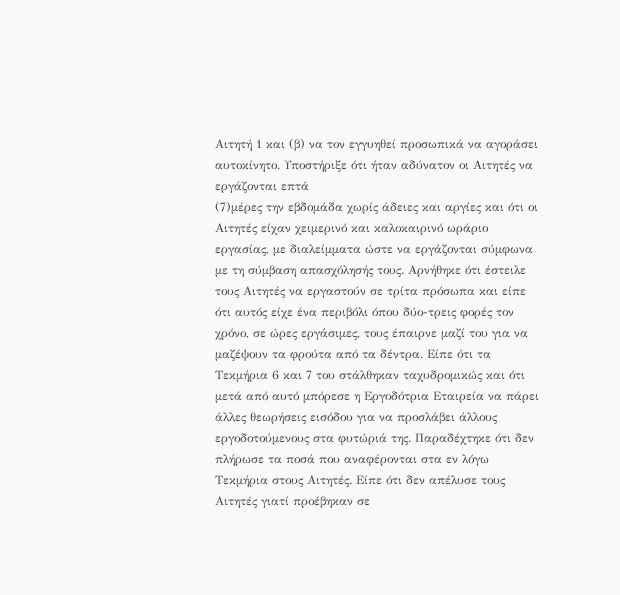Αιτητή 1 και (β) να τον εγγυηθεί προσωπικά να αγοράσει αυτοκίνητο. Υποστήριξε ότι ήταν αδύνατον οι Αιτητές να εργάζονται επτά
(7)μέρες την εβδομάδα χωρίς άδειες και αργίες και ότι οι Αιτητές είχαν χειμερινό και καλοκαιρινό ωράριο εργασίας, με διαλείμματα ώστε να εργάζονται σύμφωνα με τη σύμβαση απασχόλησής τους. Αρνήθηκε ότι έστειλε τους Αιτητές να εργαστούν σε τρίτα πρόσωπα και είπε ότι αυτός είχε ένα περιβόλι όπου δύο-τρεις φορές τον χρόνο, σε ώρες εργάσιμες, τους έπαιρνε μαζί του για να μαζέψουν τα φρούτα από τα δέντρα. Είπε ότι τα Τεκμήρια 6 και 7 του στάλθηκαν ταχυδρομικώς και ότι μετά από αυτό μπόρεσε η Εργοδότρια Εταιρεία να πάρει άλλες θεωρήσεις εισόδου για να προσλάβει άλλους εργοδοτούμενους στα φυτώριά της. Παραδέχτηκε ότι δεν πλήρωσε τα ποσά που αναφέρονται στα εν λόγω Τεκμήρια στους Αιτητές. Είπε ότι δεν απέλυσε τους Αιτητές γιατί προέβηκαν σε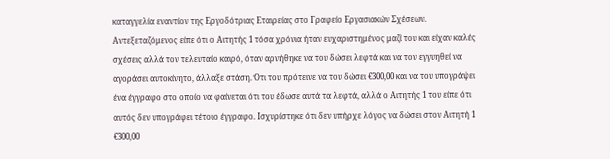καταγγελία εναντίον της Εργοδότριας Εταιρείας στο Γραφείο Εργασιακών Σχέσεων. Αντεξεταζόμενος είπε ότι ο Αιτητής 1 τόσα χρόνια ήταν ευχαριστημένος μαζί του και είχαν καλές σχέσεις αλλά τον τελευταίο καιρό, όταν αρνήθηκε να του δώσει λεφτά και να τον εγγυηθεί να αγοράσει αυτοκίνητο, άλλαξε στάση. Ότι του πρότεινε να του δώσει €300,00 και να του υπογράψει ένα έγγραφο στο οποίο να φαίνεται ότι του έδωσε αυτά τα λεφτά, αλλά ο Αιτητής 1 του είπε ότι αυτός δεν υπογράφει τέτοιο έγγραφο. Ισχυρίστηκε ότι δεν υπήρχε λόγος να δώσει στον Αιτητή 1 €300,00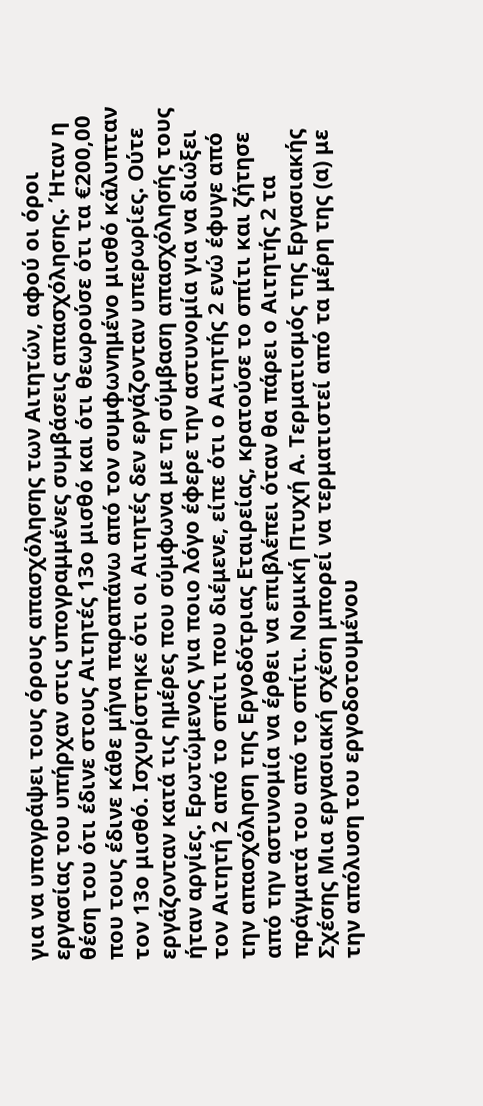για να υπογράψει τους όρους απασχόλησης των Αιτητών, αφού οι όροι εργασίας του υπήρχαν στις υπογραμμένες συμβάσεις απασχόλησης. Ήταν η θέση του ότι έδινε στους Αιτητές 13ο μισθό και ότι θεωρούσε ότι τα €200,00 που τους έδινε κάθε μήνα παραπάνω από τον συμφωνημένο μισθό κάλυπταν τον 13ο μισθό. Ισχυρίστηκε ότι οι Αιτητές δεν εργάζονταν υπερωρίες. Ούτε εργάζονταν κατά τις ημέρες που σύμφωνα με τη σύμβαση απασχόλησής τους ήταν αργίες. Ερωτώμενος για ποιο λόγο έφερε την αστυνομία για να διώξει τον Αιτητή 2 από το σπίτι που διέμενε, είπε ότι ο Αιτητής 2 ενώ έφυγε από την απασχόληση της Εργοδότριας Εταιρείας, κρατούσε το σπίτι και ζήτησε από την αστυνομία να έρθει να επιβλέπει όταν θα πάρει ο Αιτητής 2 τα πράγματά του από το σπίτι. Νομική Πτυχή Α. Τερματισμός της Εργασιακής Σχέσης Μια εργασιακή σχέση μπορεί να τερματιστεί από τα μέρη της (α) με την απόλυση του εργοδοτουμένου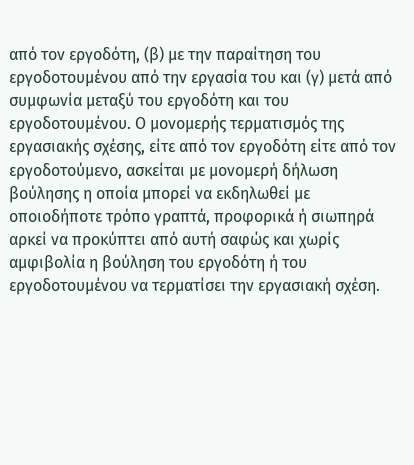από τον εργοδότη, (β) με την παραίτηση του εργοδοτουμένου από την εργασία του και (γ) μετά από συμφωνία μεταξύ του εργοδότη και του εργοδοτουμένου. Ο μονομερής τερματισμός της εργασιακής σχέσης, είτε από τον εργοδότη είτε από τον εργοδοτούμενο, ασκείται με μονομερή δήλωση βούλησης η οποία μπορεί να εκδηλωθεί με οποιοδήποτε τρόπο γραπτά, προφορικά ή σιωπηρά αρκεί να προκύπτει από αυτή σαφώς και χωρίς αμφιβολία η βούληση του εργοδότη ή του εργοδοτουμένου να τερματίσει την εργασιακή σχέση.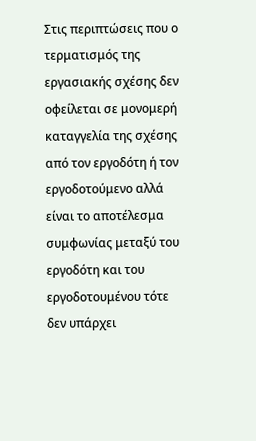Στις περιπτώσεις που ο τερματισμός της εργασιακής σχέσης δεν οφείλεται σε μονομερή καταγγελία της σχέσης από τον εργοδότη ή τον εργοδοτούμενο αλλά είναι το αποτέλεσμα συμφωνίας μεταξύ του εργοδότη και του εργοδοτουμένου τότε δεν υπάρχει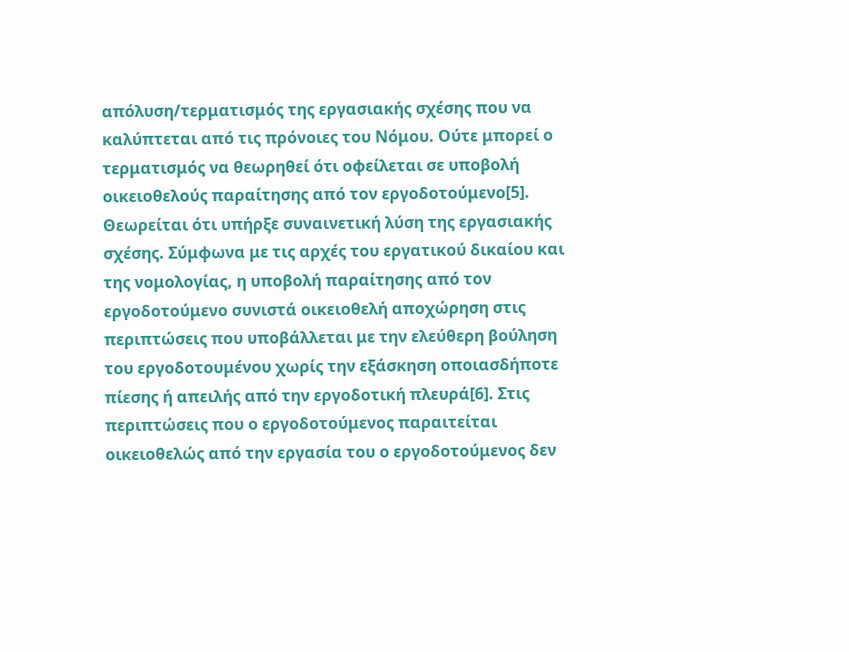απόλυση/τερματισμός της εργασιακής σχέσης που να καλύπτεται από τις πρόνοιες του Νόμου. Ούτε μπορεί ο τερματισμός να θεωρηθεί ότι οφείλεται σε υποβολή οικειοθελούς παραίτησης από τον εργοδοτούμενο[5]. Θεωρείται ότι υπήρξε συναινετική λύση της εργασιακής σχέσης. Σύμφωνα με τις αρχές του εργατικού δικαίου και της νομολογίας, η υποβολή παραίτησης από τον εργοδοτούμενο συνιστά οικειοθελή αποχώρηση στις περιπτώσεις που υποβάλλεται με την ελεύθερη βούληση του εργοδοτουμένου χωρίς την εξάσκηση οποιασδήποτε πίεσης ή απειλής από την εργοδοτική πλευρά[6]. Στις περιπτώσεις που ο εργοδοτούμενος παραιτείται οικειοθελώς από την εργασία του ο εργοδοτούμενος δεν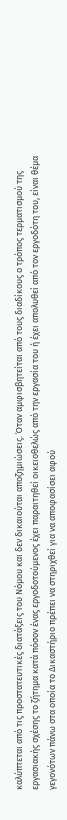καλύπτεται από τις προστατευτικές διατάξεις του Νόμου και δεν δικαιούται αποζημιώσεις. Όταν αμφισβητείται από τους διαδίκους ο τρόπος τερματισμού της εργασιακής σχέσης το ζήτημα κατά πόσον ένας εργοδοτούμενος έχει παραιτηθεί οικειοθελώς από την εργασία του ή έχει απολυθεί από τον εργοδότη του, είναι θέμα γεγονότων πάνω στα οποία το Δικαστήριο πρέπει να στηριχθεί για να αποφασίσει αφού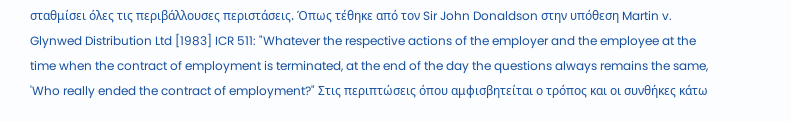σταθμίσει όλες τις περιβάλλουσες περιστάσεις. Όπως τέθηκε από τον Sir John Donaldson στην υπόθεση Martin v. Glynwed Distribution Ltd [1983] ICR 511: "Whatever the respective actions of the employer and the employee at the time when the contract of employment is terminated, at the end of the day the questions always remains the same, 'Who really ended the contract of employment?" Στις περιπτώσεις όπου αμφισβητείται ο τρόπος και οι συνθήκες κάτω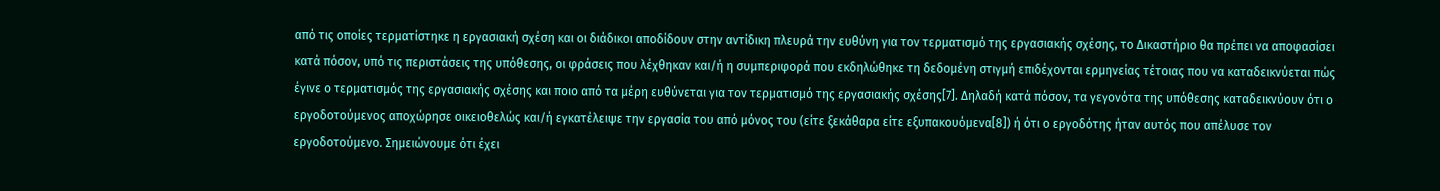από τις οποίες τερματίστηκε η εργασιακή σχέση και οι διάδικοι αποδίδουν στην αντίδικη πλευρά την ευθύνη για τον τερματισμό της εργασιακής σχέσης, το Δικαστήριο θα πρέπει να αποφασίσει κατά πόσον, υπό τις περιστάσεις της υπόθεσης, οι φράσεις που λέχθηκαν και/ή η συμπεριφορά που εκδηλώθηκε τη δεδομένη στιγμή επιδέχονται ερμηνείας τέτοιας που να καταδεικνύεται πώς έγινε ο τερματισμός της εργασιακής σχέσης και ποιο από τα μέρη ευθύνεται για τον τερματισμό της εργασιακής σχέσης[7]. Δηλαδή κατά πόσον, τα γεγονότα της υπόθεσης καταδεικνύουν ότι ο εργοδοτούμενος αποχώρησε οικειοθελώς και/ή εγκατέλειψε την εργασία του από μόνος του (είτε ξεκάθαρα είτε εξυπακουόμενα[8]) ή ότι ο εργοδότης ήταν αυτός που απέλυσε τον εργοδοτούμενο. Σημειώνουμε ότι έχει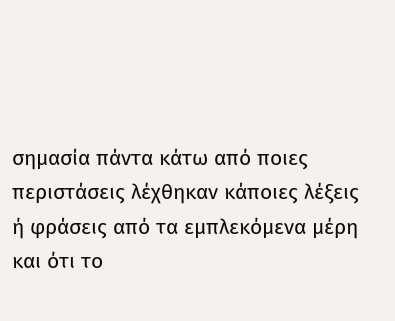σημασία πάντα κάτω από ποιες περιστάσεις λέχθηκαν κάποιες λέξεις ή φράσεις από τα εμπλεκόμενα μέρη και ότι το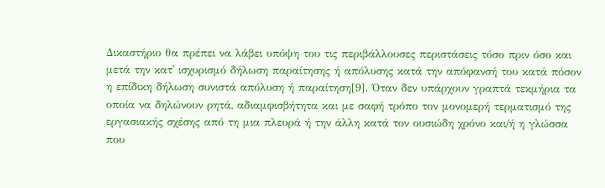Δικαστήριο θα πρέπει να λάβει υπόψη του τις περιβάλλουσες περιστάσεις τόσο πριν όσο και μετά την κατ' ισχυρισμό δήλωση παραίτησης ή απόλυσης κατά την απόφανσή του κατά πόσον η επίδικη δήλωση συνιστά απόλυση ή παραίτηση[9]. Όταν δεν υπάρχουν γραπτά τεκμήρια τα οποία να δηλώνουν ρητά, αδιαμφισβήτητα και με σαφή τρόπο τον μονομερή τερματισμό της εργασιακής σχέσης από τη μια πλευρά ή την άλλη κατά τον ουσιώδη χρόνο και/ή η γλώσσα που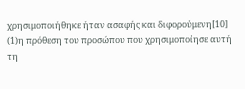χρησιμοποιήθηκε ήταν ασαφής και διφορούμενη[10]
(1)η πρόθεση του προσώπου που χρησιμοποίησε αυτή τη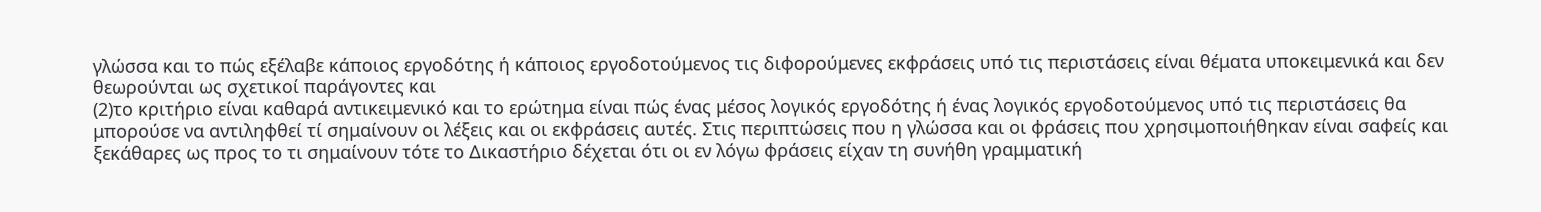γλώσσα και το πώς εξέλαβε κάποιος εργοδότης ή κάποιος εργοδοτούμενος τις διφορούμενες εκφράσεις υπό τις περιστάσεις είναι θέματα υποκειμενικά και δεν θεωρούνται ως σχετικοί παράγοντες και
(2)το κριτήριο είναι καθαρά αντικειμενικό και το ερώτημα είναι πώς ένας μέσος λογικός εργοδότης ή ένας λογικός εργοδοτούμενος υπό τις περιστάσεις θα μπορούσε να αντιληφθεί τί σημαίνουν οι λέξεις και οι εκφράσεις αυτές. Στις περιπτώσεις που η γλώσσα και οι φράσεις που χρησιμοποιήθηκαν είναι σαφείς και ξεκάθαρες ως προς το τι σημαίνουν τότε το Δικαστήριο δέχεται ότι οι εν λόγω φράσεις είχαν τη συνήθη γραμματική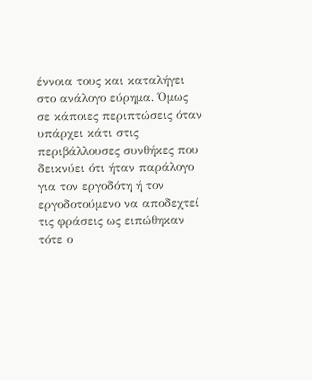έννοια τους και καταλήγει στο ανάλογο εύρημα. Όμως σε κάποιες περιπτώσεις όταν υπάρχει κάτι στις περιβάλλουσες συνθήκες που δεικνύει ότι ήταν παράλογο για τον εργοδότη ή τον εργοδοτούμενο να αποδεχτεί τις φράσεις ως ειπώθηκαν τότε ο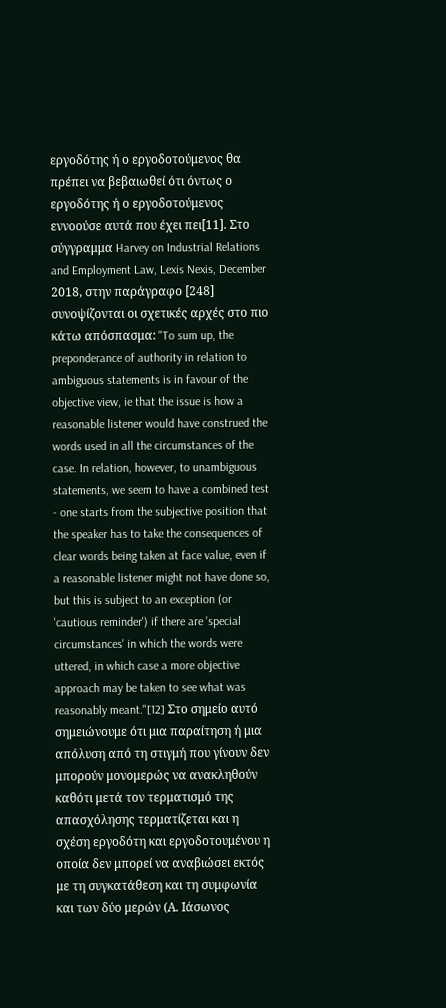εργοδότης ή ο εργοδοτούμενος θα πρέπει να βεβαιωθεί ότι όντως ο εργοδότης ή ο εργοδοτούμενος εννοούσε αυτά που έχει πει[11]. Στο σύγγραμμα Harvey on Industrial Relations and Employment Law, Lexis Nexis, December 2018, στην παράγραφο [248] συνοψίζονται οι σχετικές αρχές στο πιο κάτω απόσπασμα: "To sum up, the preponderance of authority in relation to ambiguous statements is in favour of the objective view, ie that the issue is how a reasonable listener would have construed the words used in all the circumstances of the case. In relation, however, to unambiguous statements, we seem to have a combined test - one starts from the subjective position that the speaker has to take the consequences of clear words being taken at face value, even if a reasonable listener might not have done so, but this is subject to an exception (or 'cautious reminder') if there are 'special circumstances' in which the words were uttered, in which case a more objective approach may be taken to see what was reasonably meant."[12] Στο σημείο αυτό σημειώνουμε ότι μια παραίτηση ή μια απόλυση από τη στιγμή που γίνουν δεν μπορούν μονομερώς να ανακληθούν καθότι μετά τον τερματισμό της απασχόλησης τερματίζεται και η σχέση εργοδότη και εργοδοτουμένου η οποία δεν μπορεί να αναβιώσει εκτός με τη συγκατάθεση και τη συμφωνία και των δύο μερών (Α. Ιάσωνος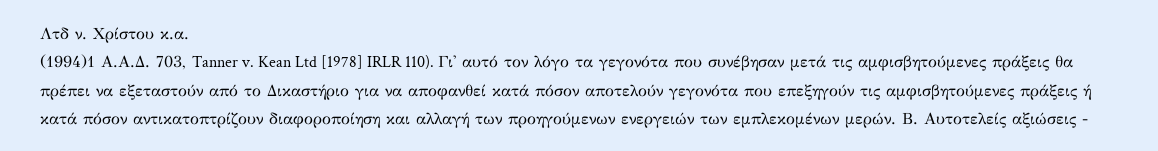Λτδ ν. Χρίστου κ.α.
(1994)1 Α.Α.Δ. 703, Tanner v. Kean Ltd [1978] IRLR 110). Γι' αυτό τον λόγο τα γεγονότα που συνέβησαν μετά τις αμφισβητούμενες πράξεις θα πρέπει να εξεταστούν από το Δικαστήριο για να αποφανθεί κατά πόσον αποτελούν γεγονότα που επεξηγούν τις αμφισβητούμενες πράξεις ή κατά πόσον αντικατοπτρίζουν διαφοροποίηση και αλλαγή των προηγούμενων ενεργειών των εμπλεκομένων μερών. Β. Αυτοτελείς αξιώσεις -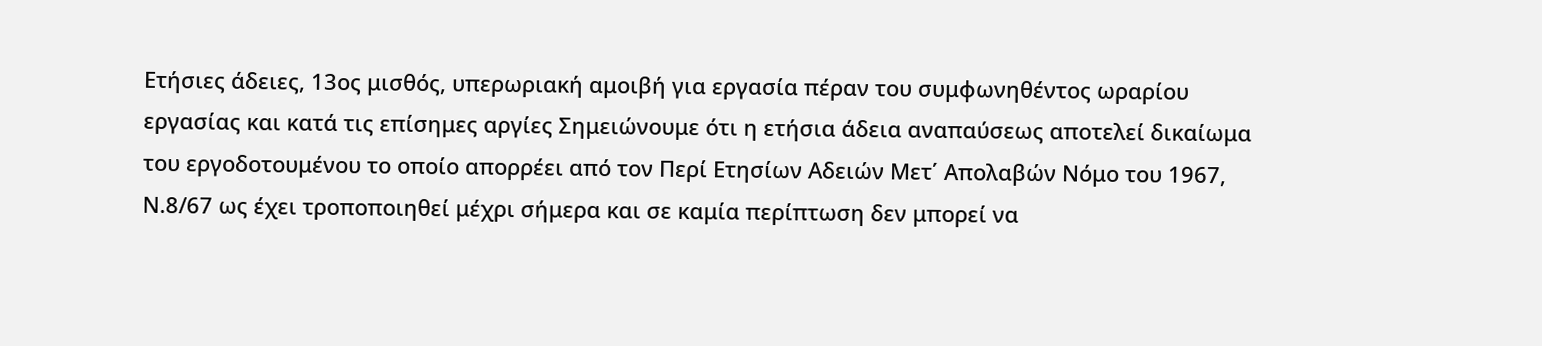Ετήσιες άδειες, 13ος μισθός, υπερωριακή αμοιβή για εργασία πέραν του συμφωνηθέντος ωραρίου εργασίας και κατά τις επίσημες αργίες Σημειώνουμε ότι η ετήσια άδεια αναπαύσεως αποτελεί δικαίωμα του εργοδοτουμένου το οποίο απορρέει από τον Περί Ετησίων Αδειών Μετ΄ Απολαβών Νόμο του 1967, Ν.8/67 ως έχει τροποποιηθεί μέχρι σήμερα και σε καμία περίπτωση δεν μπορεί να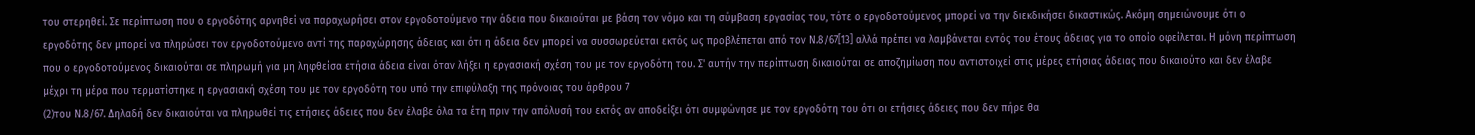του στερηθεί. Σε περίπτωση που ο εργοδότης αρνηθεί να παραχωρήσει στον εργοδοτούμενο την άδεια που δικαιούται με βάση τον νόμο και τη σύμβαση εργασίας του, τότε ο εργοδοτούμενος μπορεί να την διεκδικήσει δικαστικώς. Ακόμη σημειώνουμε ότι ο εργοδότης δεν μπορεί να πληρώσει τον εργοδοτούμενο αντί της παραχώρησης άδειας και ότι η άδεια δεν μπορεί να συσσωρεύεται εκτός ως προβλέπεται από τον Ν.8/67[13] αλλά πρέπει να λαμβάνεται εντός του έτους άδειας για το οποίο οφείλεται. Η μόνη περίπτωση που ο εργοδοτούμενος δικαιούται σε πληρωμή για μη ληφθείσα ετήσια άδεια είναι όταν λήξει η εργασιακή σχέση του με τον εργοδότη του. Σ' αυτήν την περίπτωση δικαιούται σε αποζημίωση που αντιστοιχεί στις μέρες ετήσιας άδειας που δικαιούτο και δεν έλαβε μέχρι τη μέρα που τερματίστηκε η εργασιακή σχέση του με τον εργοδότη του υπό την επιφύλαξη της πρόνοιας του άρθρου 7
(2)του Ν.8/67. Δηλαδή δεν δικαιούται να πληρωθεί τις ετήσιες άδειες που δεν έλαβε όλα τα έτη πριν την απόλυσή του εκτός αν αποδείξει ότι συμφώνησε με τον εργοδότη του ότι οι ετήσιες άδειες που δεν πήρε θα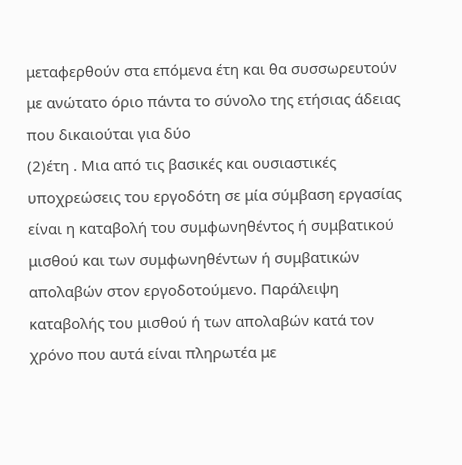μεταφερθούν στα επόμενα έτη και θα συσσωρευτούν με ανώτατο όριο πάντα το σύνολο της ετήσιας άδειας που δικαιούται για δύο
(2)έτη . Μια από τις βασικές και ουσιαστικές υποχρεώσεις του εργοδότη σε μία σύμβαση εργασίας είναι η καταβολή του συμφωνηθέντος ή συμβατικού μισθού και των συμφωνηθέντων ή συμβατικών απολαβών στον εργοδοτούμενο. Παράλειψη καταβολής του μισθού ή των απολαβών κατά τον χρόνο που αυτά είναι πληρωτέα με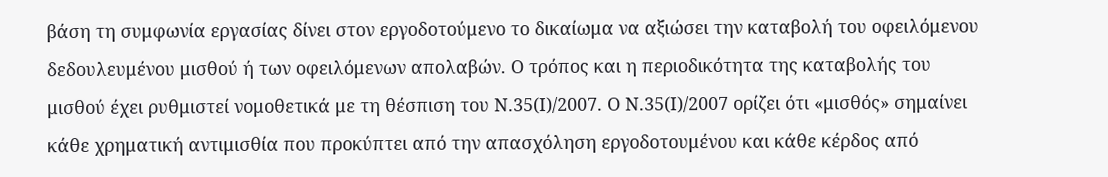βάση τη συμφωνία εργασίας δίνει στον εργοδοτούμενο το δικαίωμα να αξιώσει την καταβολή του οφειλόμενου δεδουλευμένου μισθού ή των οφειλόμενων απολαβών. Ο τρόπος και η περιοδικότητα της καταβολής του μισθού έχει ρυθμιστεί νομοθετικά με τη θέσπιση του Ν.35(Ι)/2007. Ο Ν.35(Ι)/2007 ορίζει ότι «μισθός» σημαίνει κάθε χρηματική αντιμισθία που προκύπτει από την απασχόληση εργοδοτουμένου και κάθε κέρδος από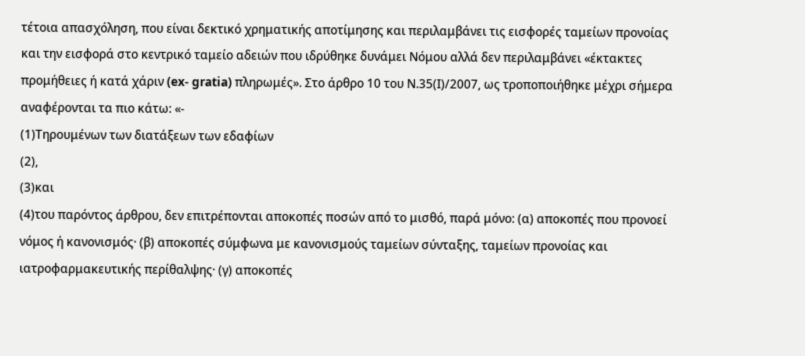τέτοια απασχόληση, που είναι δεκτικό χρηματικής αποτίμησης και περιλαμβάνει τις εισφορές ταμείων προνοίας και την εισφορά στο κεντρικό ταμείο αδειών που ιδρύθηκε δυνάμει Νόμου αλλά δεν περιλαμβάνει «έκτακτες προμήθειες ή κατά χάριν (ex- gratia) πληρωμές». Στο άρθρο 10 του Ν.35(Ι)/2007, ως τροποποιήθηκε μέχρι σήμερα αναφέρονται τα πιο κάτω: «-
(1)Τηρουμένων των διατάξεων των εδαφίων
(2),
(3)και
(4)του παρόντος άρθρου, δεν επιτρέπονται αποκοπές ποσών από το μισθό, παρά μόνο: (α) αποκοπές που προνοεί νόμος ή κανονισμός· (β) αποκοπές σύμφωνα με κανονισμούς ταμείων σύνταξης, ταμείων προνοίας και ιατροφαρμακευτικής περίθαλψης· (γ) αποκοπές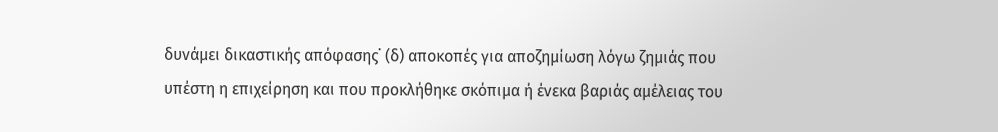δυνάμει δικαστικής απόφασης˙ (δ) αποκοπές για αποζημίωση λόγω ζημιάς που υπέστη η επιχείρηση και που προκλήθηκε σκόπιμα ή ένεκα βαριάς αμέλειας του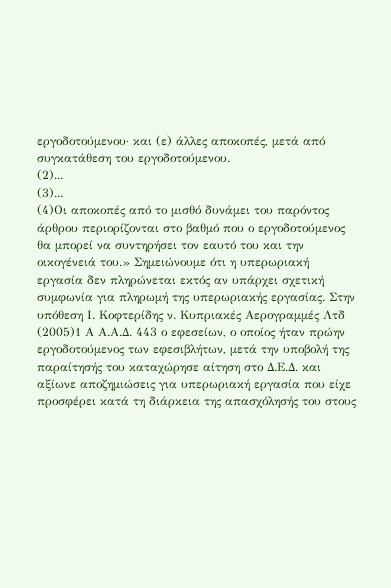εργοδοτούμενου· και (ε) άλλες αποκοπές, μετά από συγκατάθεση του εργοδοτούμενου.
(2)...
(3)...
(4)Οι αποκοπές από το μισθό δυνάμει του παρόντος άρθρου περιορίζονται στο βαθμό που ο εργοδοτούμενος θα μπορεί να συντηρήσει τον εαυτό του και την οικογένειά του.» Σημειώνουμε ότι η υπερωριακή εργασία δεν πληρώνεται εκτός αν υπάρχει σχετική συμφωνία για πληρωμή της υπερωριακής εργασίας. Στην υπόθεση Ι. Κοφτερίδης ν. Κυπριακές Αερογραμμές Λτδ
(2005)1 Α Α.Α.Δ. 443 ο εφεσείων, ο οποίος ήταν πρώην εργοδοτούμενος των εφεσιβλήτων, μετά την υποβολή της παραίτησής του καταχώρησε αίτηση στο Δ.Ε.Δ. και αξίωνε αποζημιώσεις για υπερωριακή εργασία που είχε προσφέρει κατά τη διάρκεια της απασχόλησής του στους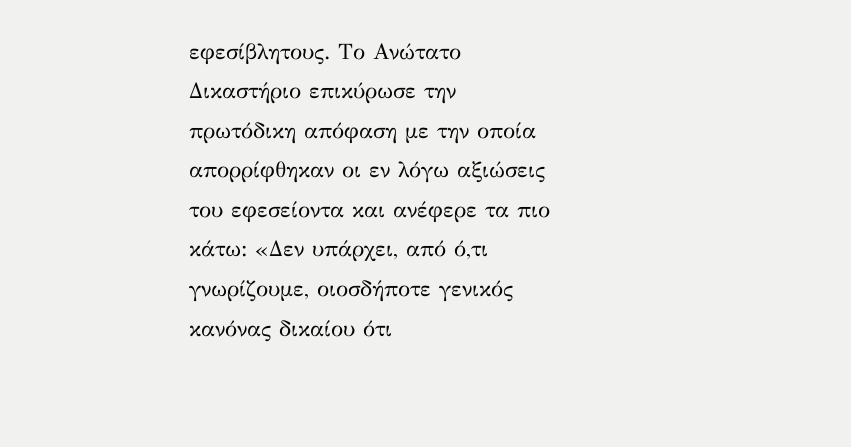εφεσίβλητους. Το Ανώτατο Δικαστήριο επικύρωσε την πρωτόδικη απόφαση με την οποία απορρίφθηκαν οι εν λόγω αξιώσεις του εφεσείοντα και ανέφερε τα πιο κάτω: «Δεν υπάρχει, από ό,τι γνωρίζουμε, οιοσδήποτε γενικός κανόνας δικαίου ότι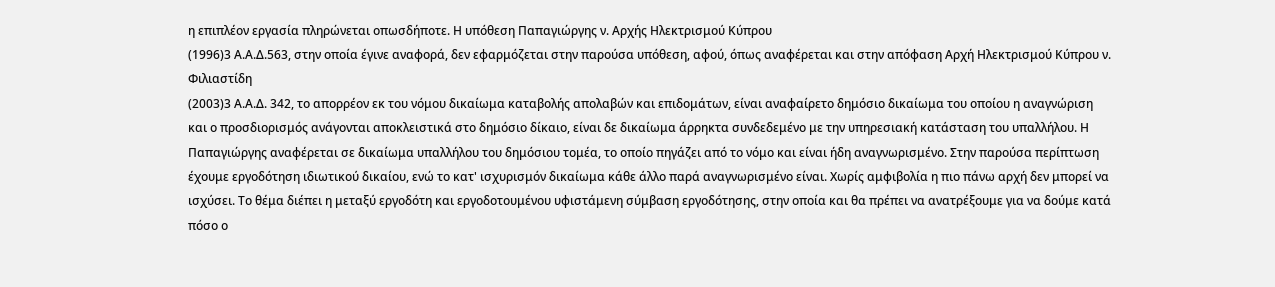η επιπλέον εργασία πληρώνεται οπωσδήποτε. Η υπόθεση Παπαγιώργης ν. Αρχής Ηλεκτρισμού Κύπρου
(1996)3 Α.Α.Δ.563, στην οποία έγινε αναφορά, δεν εφαρμόζεται στην παρούσα υπόθεση, αφού, όπως αναφέρεται και στην απόφαση Αρχή Ηλεκτρισμού Κύπρου ν. Φιλιαστίδη
(2003)3 Α.Α.Δ. 342, το απορρέον εκ του νόμου δικαίωμα καταβολής απολαβών και επιδομάτων, είναι αναφαίρετο δημόσιο δικαίωμα του οποίου η αναγνώριση και ο προσδιορισμός ανάγονται αποκλειστικά στο δημόσιο δίκαιο, είναι δε δικαίωμα άρρηκτα συνδεδεμένο με την υπηρεσιακή κατάσταση του υπαλλήλου. Η Παπαγιώργης αναφέρεται σε δικαίωμα υπαλλήλου του δημόσιου τομέα, το οποίο πηγάζει από το νόμο και είναι ήδη αναγνωρισμένο. Στην παρούσα περίπτωση έχουμε εργοδότηση ιδιωτικού δικαίου, ενώ το κατ' ισχυρισμόν δικαίωμα κάθε άλλο παρά αναγνωρισμένο είναι. Χωρίς αμφιβολία η πιο πάνω αρχή δεν μπορεί να ισχύσει. Το θέμα διέπει η μεταξύ εργοδότη και εργοδοτουμένου υφιστάμενη σύμβαση εργοδότησης, στην οποία και θα πρέπει να ανατρέξουμε για να δούμε κατά πόσο ο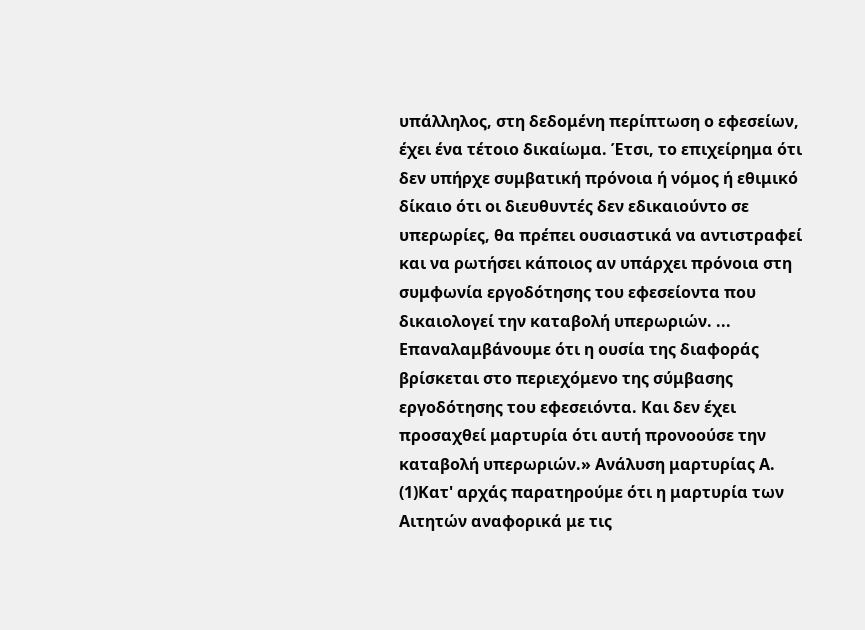υπάλληλος, στη δεδομένη περίπτωση ο εφεσείων, έχει ένα τέτοιο δικαίωμα. Έτσι, το επιχείρημα ότι δεν υπήρχε συμβατική πρόνοια ή νόμος ή εθιμικό δίκαιο ότι οι διευθυντές δεν εδικαιούντο σε υπερωρίες, θα πρέπει ουσιαστικά να αντιστραφεί και να ρωτήσει κάποιος αν υπάρχει πρόνοια στη συμφωνία εργοδότησης του εφεσείοντα που δικαιολογεί την καταβολή υπερωριών. ... Επαναλαμβάνουμε ότι η ουσία της διαφοράς βρίσκεται στο περιεχόμενο της σύμβασης εργοδότησης του εφεσειόντα. Και δεν έχει προσαχθεί μαρτυρία ότι αυτή προνοούσε την καταβολή υπερωριών.» Ανάλυση μαρτυρίας Α.
(1)Κατ' αρχάς παρατηρούμε ότι η μαρτυρία των Αιτητών αναφορικά με τις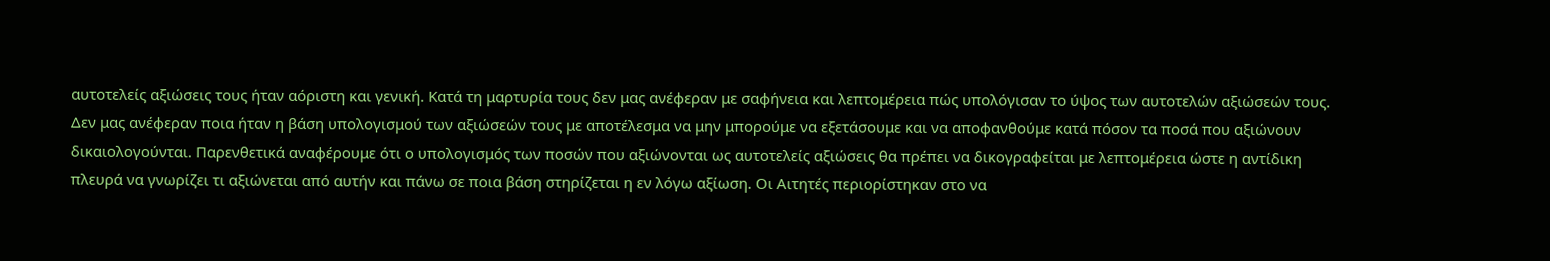αυτοτελείς αξιώσεις τους ήταν αόριστη και γενική. Κατά τη μαρτυρία τους δεν μας ανέφεραν με σαφήνεια και λεπτομέρεια πώς υπολόγισαν το ύψος των αυτοτελών αξιώσεών τους. Δεν μας ανέφεραν ποια ήταν η βάση υπολογισμού των αξιώσεών τους με αποτέλεσμα να μην μπορούμε να εξετάσουμε και να αποφανθούμε κατά πόσον τα ποσά που αξιώνουν δικαιολογούνται. Παρενθετικά αναφέρουμε ότι ο υπολογισμός των ποσών που αξιώνονται ως αυτοτελείς αξιώσεις θα πρέπει να δικογραφείται με λεπτομέρεια ώστε η αντίδικη πλευρά να γνωρίζει τι αξιώνεται από αυτήν και πάνω σε ποια βάση στηρίζεται η εν λόγω αξίωση. Οι Αιτητές περιορίστηκαν στο να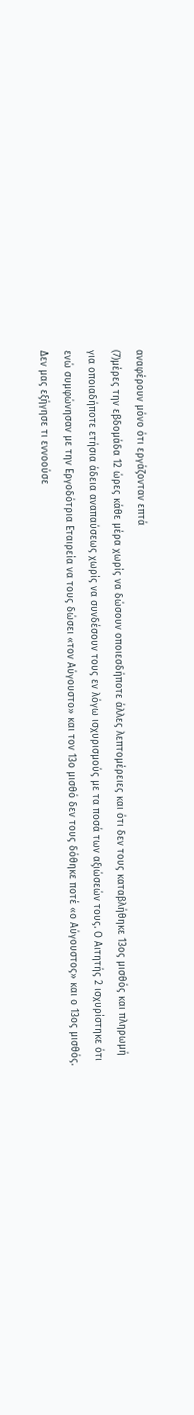αναφέρουν μόνο ότι εργάζονταν επτά
(7)μέρες την εβδομάδα 12 ώρες κάθε μέρα χωρίς να δώσουν οποιεσδήποτε άλλες λεπτομέρειες και ότι δεν τους καταβλήθηκε 13ος μισθός και πληρωμή για οποιαδήποτε ετήσια άδεια αναπαύσεως χωρίς να συνδέσουν τους εν λόγω ισχυρισμούς με τα ποσά των αξιώσεών τους. Ο Αιτητής 2 ισχυρίστηκε ότι ενώ συμφώνησαν με την Εργοδότρια Εταιρεία να τους δώσει «τον Αύγουστο» και τον 13ο μισθό δεν τους δόθηκε ποτέ «ο Αύγουστος» και ο 13ος μισθός. Δεν μας εξήγησε τι εννοούσε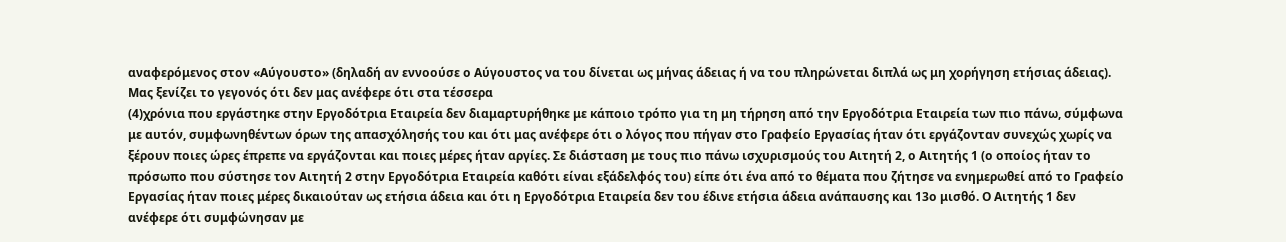αναφερόμενος στον «Αύγουστο» (δηλαδή αν εννοούσε ο Αύγουστος να του δίνεται ως μήνας άδειας ή να του πληρώνεται διπλά ως μη χορήγηση ετήσιας άδειας). Μας ξενίζει το γεγονός ότι δεν μας ανέφερε ότι στα τέσσερα
(4)χρόνια που εργάστηκε στην Εργοδότρια Εταιρεία δεν διαμαρτυρήθηκε με κάποιο τρόπο για τη μη τήρηση από την Εργοδότρια Εταιρεία των πιο πάνω, σύμφωνα με αυτόν, συμφωνηθέντων όρων της απασχόλησής του και ότι μας ανέφερε ότι ο λόγος που πήγαν στο Γραφείο Εργασίας ήταν ότι εργάζονταν συνεχώς χωρίς να ξέρουν ποιες ώρες έπρεπε να εργάζονται και ποιες μέρες ήταν αργίες. Σε διάσταση με τους πιο πάνω ισχυρισμούς του Αιτητή 2, ο Αιτητής 1 (ο οποίος ήταν το πρόσωπο που σύστησε τον Αιτητή 2 στην Εργοδότρια Εταιρεία καθότι είναι εξάδελφός του) είπε ότι ένα από το θέματα που ζήτησε να ενημερωθεί από το Γραφείο Εργασίας ήταν ποιες μέρες δικαιούταν ως ετήσια άδεια και ότι η Εργοδότρια Εταιρεία δεν του έδινε ετήσια άδεια ανάπαυσης και 13ο μισθό. Ο Αιτητής 1 δεν ανέφερε ότι συμφώνησαν με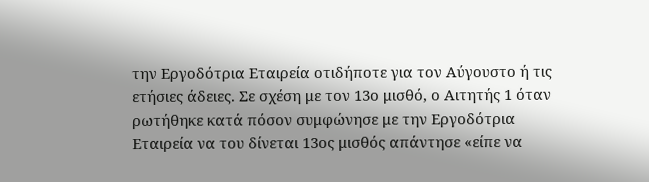την Εργοδότρια Εταιρεία οτιδήποτε για τον Αύγουστο ή τις ετήσιες άδειες. Σε σχέση με τον 13ο μισθό, ο Αιτητής 1 όταν ρωτήθηκε κατά πόσον συμφώνησε με την Εργοδότρια Εταιρεία να του δίνεται 13ος μισθός απάντησε «είπε να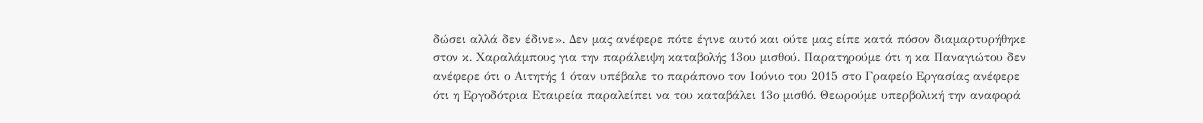δώσει αλλά δεν έδινε». Δεν μας ανέφερε πότε έγινε αυτό και ούτε μας είπε κατά πόσον διαμαρτυρήθηκε στον κ. Χαραλάμπους για την παράλειψη καταβολής 13ου μισθού. Παρατηρούμε ότι η κα Παναγιώτου δεν ανέφερε ότι ο Αιτητής 1 όταν υπέβαλε το παράπονο τον Ιούνιο του 2015 στο Γραφείο Εργασίας ανέφερε ότι η Εργοδότρια Εταιρεία παραλείπει να του καταβάλει 13ο μισθό. Θεωρούμε υπερβολική την αναφορά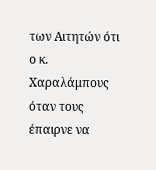των Αιτητών ότι ο κ. Χαραλάμπους όταν τους έπαιρνε να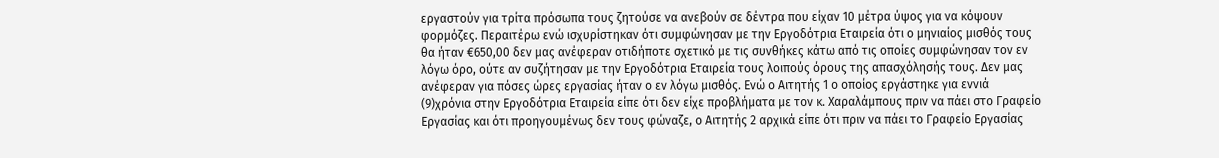εργαστούν για τρίτα πρόσωπα τους ζητούσε να ανεβούν σε δέντρα που είχαν 10 μέτρα ύψος για να κόψουν φορμόζες. Περαιτέρω ενώ ισχυρίστηκαν ότι συμφώνησαν με την Εργοδότρια Εταιρεία ότι ο μηνιαίος μισθός τους θα ήταν €650,00 δεν μας ανέφεραν οτιδήποτε σχετικό με τις συνθήκες κάτω από τις οποίες συμφώνησαν τον εν λόγω όρο, ούτε αν συζήτησαν με την Εργοδότρια Εταιρεία τους λοιπούς όρους της απασχόλησής τους. Δεν μας ανέφεραν για πόσες ώρες εργασίας ήταν ο εν λόγω μισθός. Ενώ ο Αιτητής 1 ο οποίος εργάστηκε για εννιά
(9)χρόνια στην Εργοδότρια Εταιρεία είπε ότι δεν είχε προβλήματα με τον κ. Χαραλάμπους πριν να πάει στο Γραφείο Εργασίας και ότι προηγουμένως δεν τους φώναζε, ο Αιτητής 2 αρχικά είπε ότι πριν να πάει το Γραφείο Εργασίας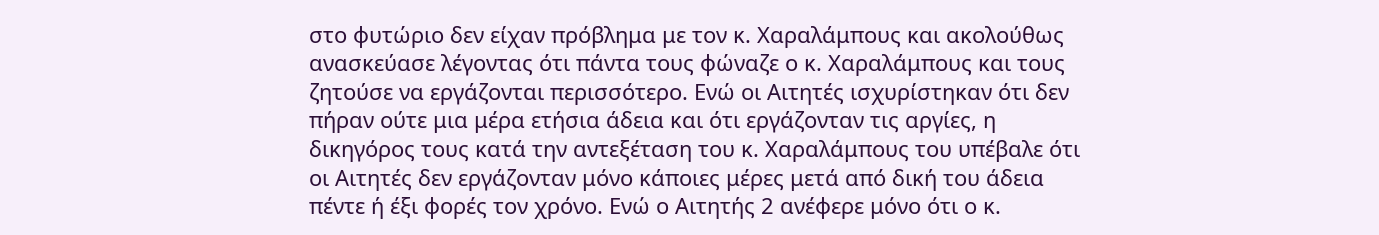στο φυτώριο δεν είχαν πρόβλημα με τον κ. Χαραλάμπους και ακολούθως ανασκεύασε λέγοντας ότι πάντα τους φώναζε ο κ. Χαραλάμπους και τους ζητούσε να εργάζονται περισσότερο. Ενώ οι Αιτητές ισχυρίστηκαν ότι δεν πήραν ούτε μια μέρα ετήσια άδεια και ότι εργάζονταν τις αργίες, η δικηγόρος τους κατά την αντεξέταση του κ. Χαραλάμπους του υπέβαλε ότι οι Αιτητές δεν εργάζονταν μόνο κάποιες μέρες μετά από δική του άδεια πέντε ή έξι φορές τον χρόνο. Ενώ ο Αιτητής 2 ανέφερε μόνο ότι ο κ.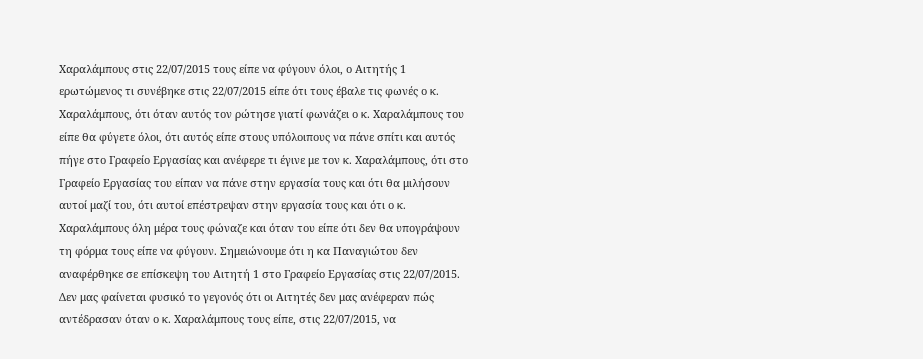Χαραλάμπους στις 22/07/2015 τους είπε να φύγουν όλοι, ο Αιτητής 1 ερωτώμενος τι συνέβηκε στις 22/07/2015 είπε ότι τους έβαλε τις φωνές ο κ. Χαραλάμπους, ότι όταν αυτός τον ρώτησε γιατί φωνάζει ο κ. Χαραλάμπους του είπε θα φύγετε όλοι, ότι αυτός είπε στους υπόλοιπους να πάνε σπίτι και αυτός πήγε στο Γραφείο Εργασίας και ανέφερε τι έγινε με τον κ. Χαραλάμπους, ότι στο Γραφείο Εργασίας του είπαν να πάνε στην εργασία τους και ότι θα μιλήσουν αυτοί μαζί του, ότι αυτοί επέστρεψαν στην εργασία τους και ότι ο κ. Χαραλάμπους όλη μέρα τους φώναζε και όταν του είπε ότι δεν θα υπογράψουν τη φόρμα τους είπε να φύγουν. Σημειώνουμε ότι η κα Παναγιώτου δεν αναφέρθηκε σε επίσκεψη του Αιτητή 1 στο Γραφείο Εργασίας στις 22/07/2015. Δεν μας φαίνεται φυσικό το γεγονός ότι οι Αιτητές δεν μας ανέφεραν πώς αντέδρασαν όταν ο κ. Χαραλάμπους τους είπε, στις 22/07/2015, να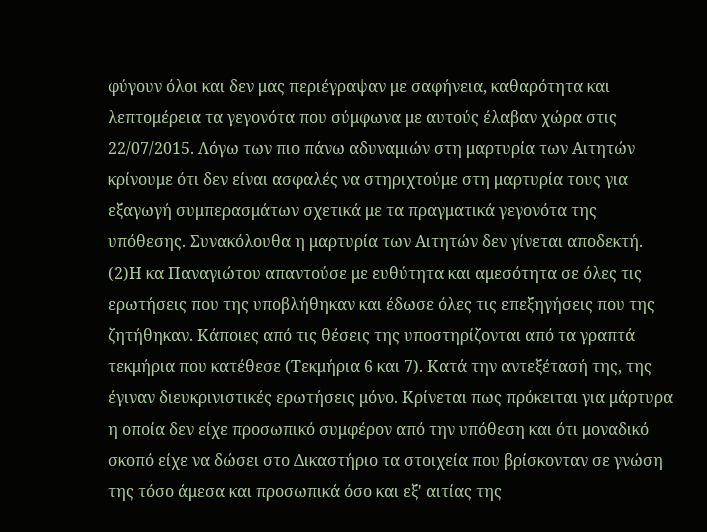φύγουν όλοι και δεν μας περιέγραψαν με σαφήνεια, καθαρότητα και λεπτομέρεια τα γεγονότα που σύμφωνα με αυτούς έλαβαν χώρα στις 22/07/2015. Λόγω των πιο πάνω αδυναμιών στη μαρτυρία των Αιτητών κρίνουμε ότι δεν είναι ασφαλές να στηριχτούμε στη μαρτυρία τους για εξαγωγή συμπερασμάτων σχετικά με τα πραγματικά γεγονότα της υπόθεσης. Συνακόλουθα η μαρτυρία των Αιτητών δεν γίνεται αποδεκτή.
(2)Η κα Παναγιώτου απαντούσε με ευθύτητα και αμεσότητα σε όλες τις ερωτήσεις που της υποβλήθηκαν και έδωσε όλες τις επεξηγήσεις που της ζητήθηκαν. Κάποιες από τις θέσεις της υποστηρίζονται από τα γραπτά τεκμήρια που κατέθεσε (Τεκμήρια 6 και 7). Κατά την αντεξέτασή της, της έγιναν διευκρινιστικές ερωτήσεις μόνο. Κρίνεται πως πρόκειται για μάρτυρα η οποία δεν είχε προσωπικό συμφέρον από την υπόθεση και ότι μοναδικό σκοπό είχε να δώσει στο Δικαστήριο τα στοιχεία που βρίσκονταν σε γνώση της τόσο άμεσα και προσωπικά όσο και εξ' αιτίας της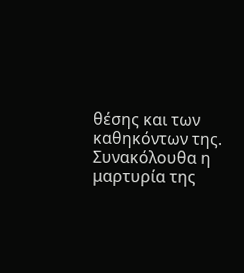θέσης και των καθηκόντων της. Συνακόλουθα η μαρτυρία της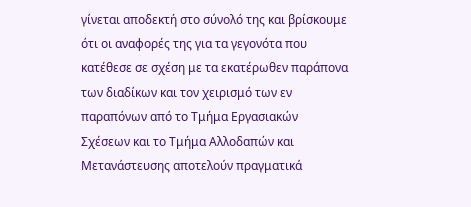γίνεται αποδεκτή στο σύνολό της και βρίσκουμε ότι οι αναφορές της για τα γεγονότα που κατέθεσε σε σχέση με τα εκατέρωθεν παράπονα των διαδίκων και τον χειρισμό των εν παραπόνων από το Τμήμα Εργασιακών Σχέσεων και το Τμήμα Αλλοδαπών και Μετανάστευσης αποτελούν πραγματικά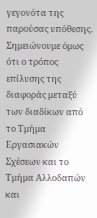γεγονότα της παρούσας υπόθεσης. Σημειώνουμε όμως ότι ο τρόπος επίλυσης της διαφοράς μεταξύ των διαδίκων από το Τμήμα Εργασιακών Σχέσεων και το Τμήμα Αλλοδαπών και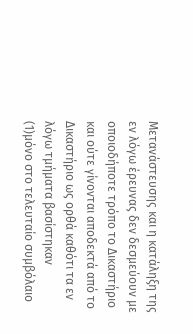Μετανάστευσης και η κατάληξη της εν λόγω έρευνας δεν δεσμεύουν με οποιοδήποτε τρόπο το Δικαστήριο και ούτε γίνονται αποδεκτά από το Δικαστήριο ως ορθά καθότι τα εν λόγω τμήματα βασίστηκαν
(1)μόνο στο τελευταίο συμβόλαιο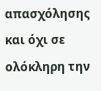απασχόλησης και όχι σε ολόκληρη την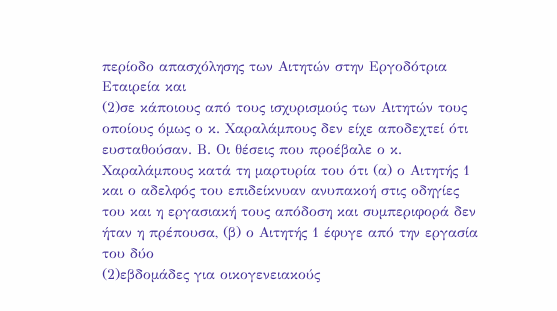περίοδο απασχόλησης των Αιτητών στην Εργοδότρια Εταιρεία και
(2)σε κάποιους από τους ισχυρισμούς των Αιτητών τους οποίους όμως ο κ. Χαραλάμπους δεν είχε αποδεχτεί ότι ευσταθούσαν. Β. Οι θέσεις που προέβαλε ο κ. Χαραλάμπους κατά τη μαρτυρία του ότι (α) ο Αιτητής 1 και ο αδελφός του επιδείκνυαν ανυπακοή στις οδηγίες του και η εργασιακή τους απόδοση και συμπεριφορά δεν ήταν η πρέπουσα, (β) ο Αιτητής 1 έφυγε από την εργασία του δύο
(2)εβδομάδες για οικογενειακούς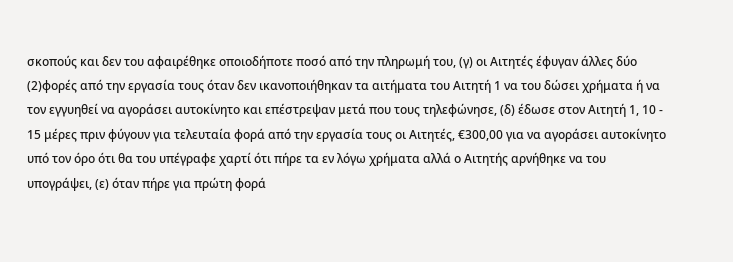σκοπούς και δεν του αφαιρέθηκε οποιοδήποτε ποσό από την πληρωμή του, (γ) οι Αιτητές έφυγαν άλλες δύο
(2)φορές από την εργασία τους όταν δεν ικανοποιήθηκαν τα αιτήματα του Αιτητή 1 να του δώσει χρήματα ή να τον εγγυηθεί να αγοράσει αυτοκίνητο και επέστρεψαν μετά που τους τηλεφώνησε, (δ) έδωσε στον Αιτητή 1, 10 - 15 μέρες πριν φύγουν για τελευταία φορά από την εργασία τους οι Αιτητές, €300,00 για να αγοράσει αυτοκίνητο υπό τον όρο ότι θα του υπέγραφε χαρτί ότι πήρε τα εν λόγω χρήματα αλλά ο Αιτητής αρνήθηκε να του υπογράψει, (ε) όταν πήρε για πρώτη φορά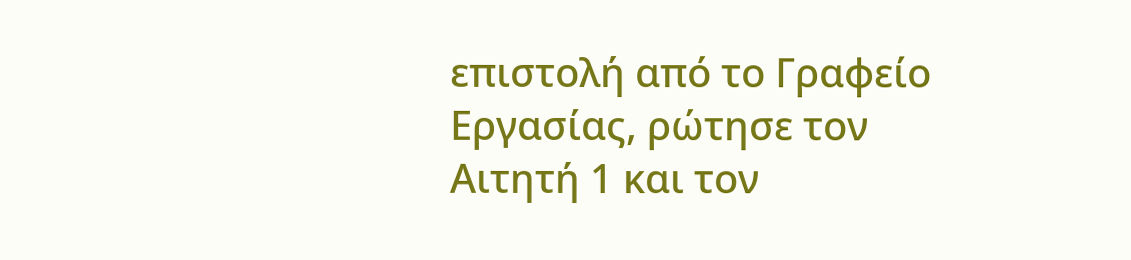επιστολή από το Γραφείο Εργασίας, ρώτησε τον Αιτητή 1 και τον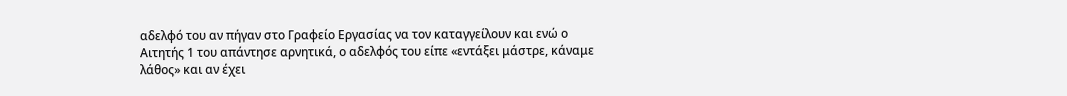αδελφό του αν πήγαν στο Γραφείο Εργασίας να τον καταγγείλουν και ενώ ο Αιτητής 1 του απάντησε αρνητικά, ο αδελφός του είπε «εντάξει μάστρε, κάναμε λάθος» και αν έχει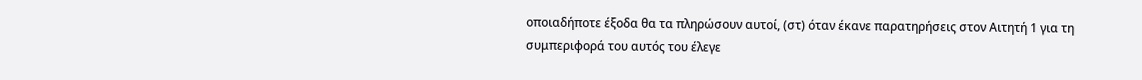οποιαδήποτε έξοδα θα τα πληρώσουν αυτοί, (στ) όταν έκανε παρατηρήσεις στον Αιτητή 1 για τη συμπεριφορά του αυτός του έλεγε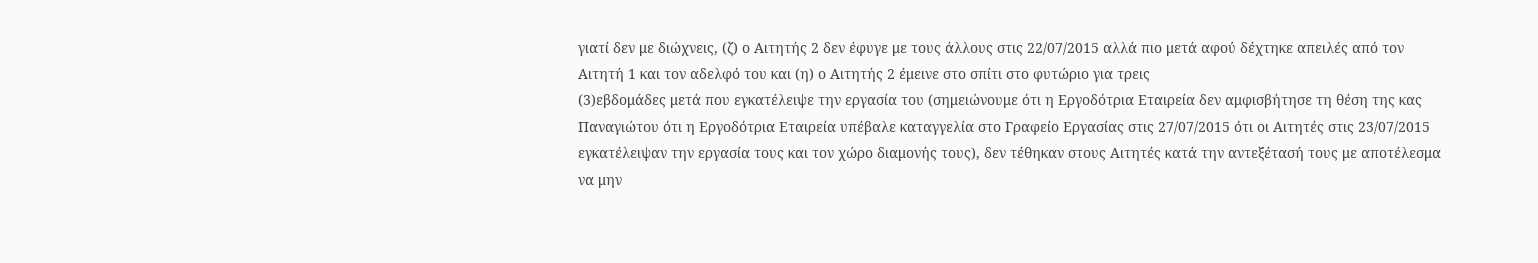γιατί δεν με διώχνεις, (ζ) ο Αιτητής 2 δεν έφυγε με τους άλλους στις 22/07/2015 αλλά πιο μετά αφού δέχτηκε απειλές από τον Αιτητή 1 και τον αδελφό του και (η) ο Αιτητής 2 έμεινε στο σπίτι στο φυτώριο για τρεις
(3)εβδομάδες μετά που εγκατέλειψε την εργασία του (σημειώνουμε ότι η Εργοδότρια Εταιρεία δεν αμφισβήτησε τη θέση της κας Παναγιώτου ότι η Εργοδότρια Εταιρεία υπέβαλε καταγγελία στο Γραφείο Εργασίας στις 27/07/2015 ότι οι Αιτητές στις 23/07/2015 εγκατέλειψαν την εργασία τους και τον χώρο διαμονής τους), δεν τέθηκαν στους Αιτητές κατά την αντεξέτασή τους με αποτέλεσμα να μην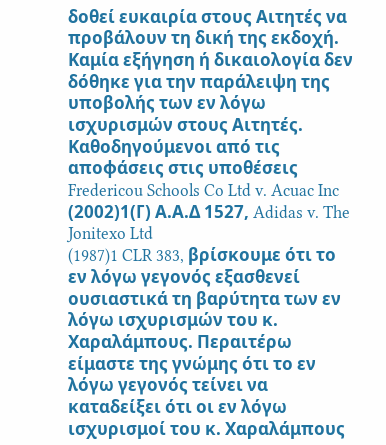δοθεί ευκαιρία στους Αιτητές να προβάλουν τη δική της εκδοχή. Καμία εξήγηση ή δικαιολογία δεν δόθηκε για την παράλειψη της υποβολής των εν λόγω ισχυρισμών στους Αιτητές. Καθοδηγούμενοι από τις αποφάσεις στις υποθέσεις Fredericou Schools Co Ltd v. Acuac Inc
(2002)1(Γ) Α.Α.Δ 1527, Adidas v. The Jonitexo Ltd
(1987)1 CLR 383, βρίσκουμε ότι το εν λόγω γεγονός εξασθενεί ουσιαστικά τη βαρύτητα των εν λόγω ισχυρισμών του κ. Χαραλάμπους. Περαιτέρω είμαστε της γνώμης ότι το εν λόγω γεγονός τείνει να καταδείξει ότι οι εν λόγω ισχυρισμοί του κ. Χαραλάμπους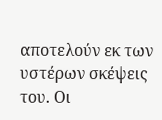αποτελούν εκ των υστέρων σκέψεις του. Οι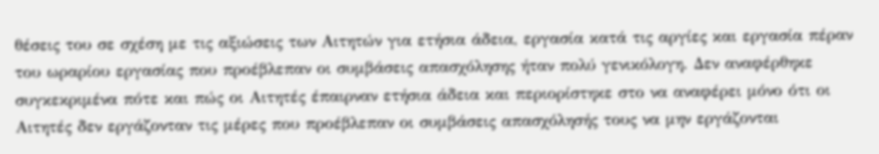θέσεις του σε σχέση με τις αξιώσεις των Αιτητών για ετήσια άδεια, εργασία κατά τις αργίες και εργασία πέραν του ωραρίου εργασίας που προέβλεπαν οι συμβάσεις απασχόλησης ήταν πολύ γενικόλογη. Δεν αναφέρθηκε συγκεκριμένα πότε και πώς οι Αιτητές έπαιρναν ετήσια άδεια και περιορίστηκε στο να αναφέρει μόνο ότι οι Αιτητές δεν εργάζονταν τις μέρες που προέβλεπαν οι συμβάσεις απασχόλησής τους να μην εργάζονται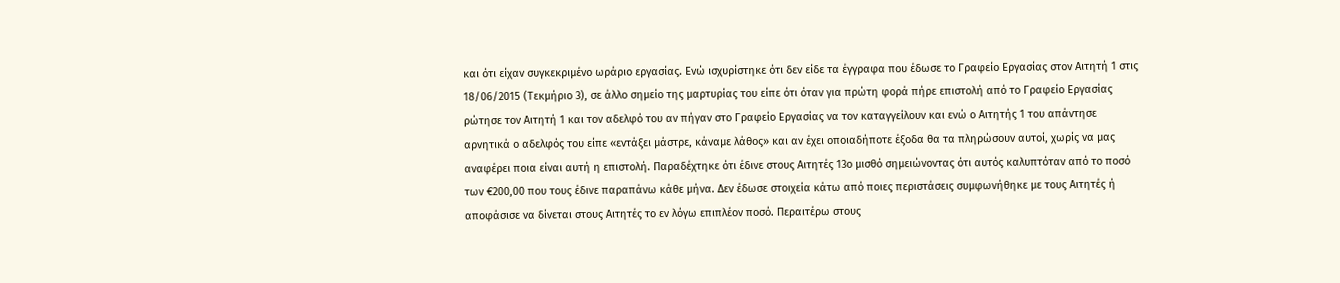και ότι είχαν συγκεκριμένο ωράριο εργασίας. Ενώ ισχυρίστηκε ότι δεν είδε τα έγγραφα που έδωσε το Γραφείο Εργασίας στον Αιτητή 1 στις 18/06/2015 (Τεκμήριο 3), σε άλλο σημείο της μαρτυρίας του είπε ότι όταν για πρώτη φορά πήρε επιστολή από το Γραφείο Εργασίας ρώτησε τον Αιτητή 1 και τον αδελφό του αν πήγαν στο Γραφείο Εργασίας να τον καταγγείλουν και ενώ ο Αιτητής 1 του απάντησε αρνητικά ο αδελφός του είπε «εντάξει μάστρε, κάναμε λάθος» και αν έχει οποιαδήποτε έξοδα θα τα πληρώσουν αυτοί, χωρίς να μας αναφέρει ποια είναι αυτή η επιστολή. Παραδέχτηκε ότι έδινε στους Αιτητές 13ο μισθό σημειώνοντας ότι αυτός καλυπτόταν από το ποσό των €200,00 που τους έδινε παραπάνω κάθε μήνα. Δεν έδωσε στοιχεία κάτω από ποιες περιστάσεις συμφωνήθηκε με τους Αιτητές ή αποφάσισε να δίνεται στους Αιτητές το εν λόγω επιπλέον ποσό. Περαιτέρω στους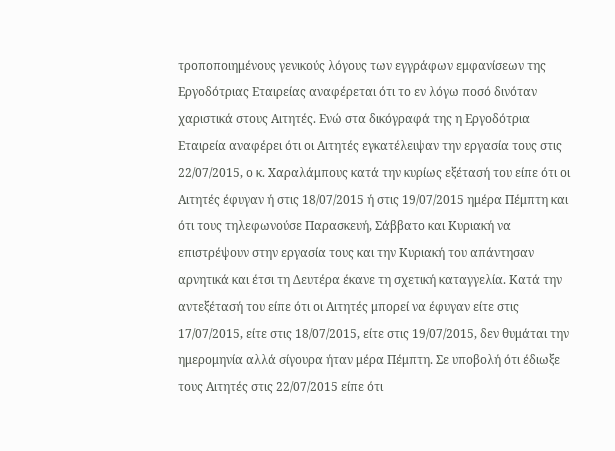τροποποιημένους γενικούς λόγους των εγγράφων εμφανίσεων της Εργοδότριας Εταιρείας αναφέρεται ότι το εν λόγω ποσό δινόταν χαριστικά στους Αιτητές. Ενώ στα δικόγραφά της η Εργοδότρια Εταιρεία αναφέρει ότι οι Αιτητές εγκατέλειψαν την εργασία τους στις 22/07/2015, ο κ. Χαραλάμπους κατά την κυρίως εξέτασή του είπε ότι οι Αιτητές έφυγαν ή στις 18/07/2015 ή στις 19/07/2015 ημέρα Πέμπτη και ότι τους τηλεφωνούσε Παρασκευή, Σάββατο και Κυριακή να επιστρέψουν στην εργασία τους και την Κυριακή του απάντησαν αρνητικά και έτσι τη Δευτέρα έκανε τη σχετική καταγγελία. Κατά την αντεξέτασή του είπε ότι οι Αιτητές μπορεί να έφυγαν είτε στις 17/07/2015, είτε στις 18/07/2015, είτε στις 19/07/2015, δεν θυμάται την ημερομηνία αλλά σίγουρα ήταν μέρα Πέμπτη. Σε υποβολή ότι έδιωξε τους Αιτητές στις 22/07/2015 είπε ότι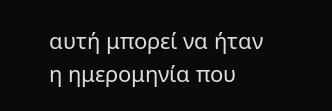αυτή μπορεί να ήταν η ημερομηνία που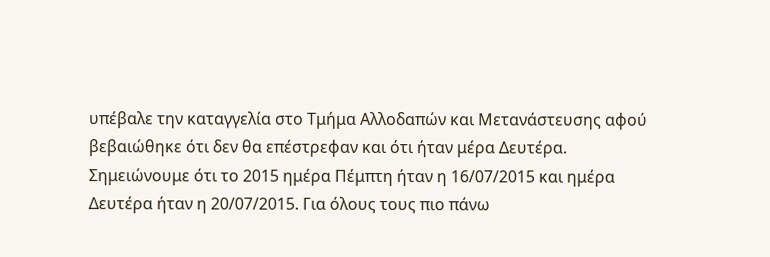υπέβαλε την καταγγελία στο Τμήμα Αλλοδαπών και Μετανάστευσης αφού βεβαιώθηκε ότι δεν θα επέστρεφαν και ότι ήταν μέρα Δευτέρα. Σημειώνουμε ότι το 2015 ημέρα Πέμπτη ήταν η 16/07/2015 και ημέρα Δευτέρα ήταν η 20/07/2015. Για όλους τους πιο πάνω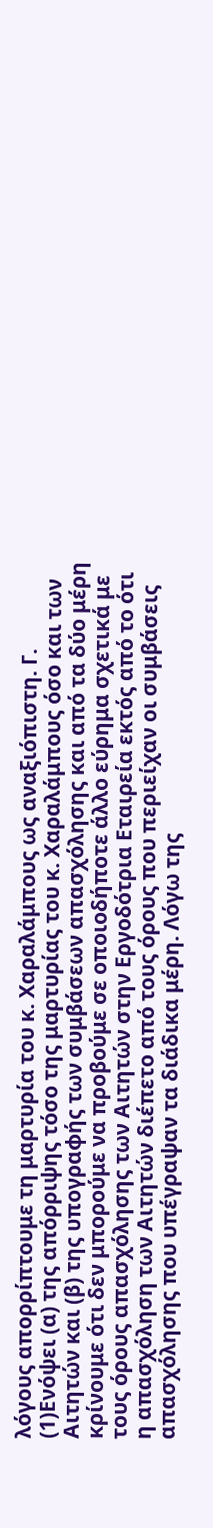λόγους απορρίπτουμε τη μαρτυρία του κ. Χαραλάμπους ως αναξιόπιστη. Γ.
(1)Ενόψει (α) της απόρριψης τόσο της μαρτυρίας του κ. Χαραλάμπους όσο και των Αιτητών και (β) της υπογραφής των συμβάσεων απασχόλησης και από τα δύο μέρη κρίνουμε ότι δεν μπορούμε να προβούμε σε οποιοδήποτε άλλο εύρημα σχετικά με τους όρους απασχόλησης των Αιτητών στην Εργοδότρια Εταιρεία εκτός από το ότι η απασχόληση των Αιτητών διέπετο από τους όρους που περιείχαν οι συμβάσεις απασχόλησης που υπέγραψαν τα διάδικα μέρη. Λόγω της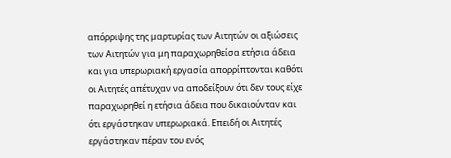απόρριψης της μαρτυρίας των Αιτητών οι αξιώσεις των Αιτητών για μη παραχωρηθείσα ετήσια άδεια και για υπερωριακή εργασία απορρίπτονται καθότι οι Αιτητές απέτυχαν να αποδείξουν ότι δεν τους είχε παραχωρηθεί η ετήσια άδεια που δικαιούνταν και ότι εργάστηκαν υπερωριακά. Επειδή οι Αιτητές εργάστηκαν πέραν του ενός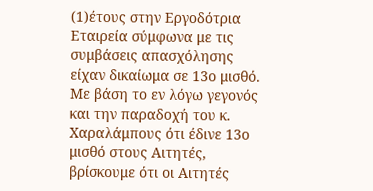(1)έτους στην Εργοδότρια Εταιρεία σύμφωνα με τις συμβάσεις απασχόλησης είχαν δικαίωμα σε 13ο μισθό. Με βάση το εν λόγω γεγονός και την παραδοχή του κ. Χαραλάμπους ότι έδινε 13ο μισθό στους Αιτητές, βρίσκουμε ότι οι Αιτητές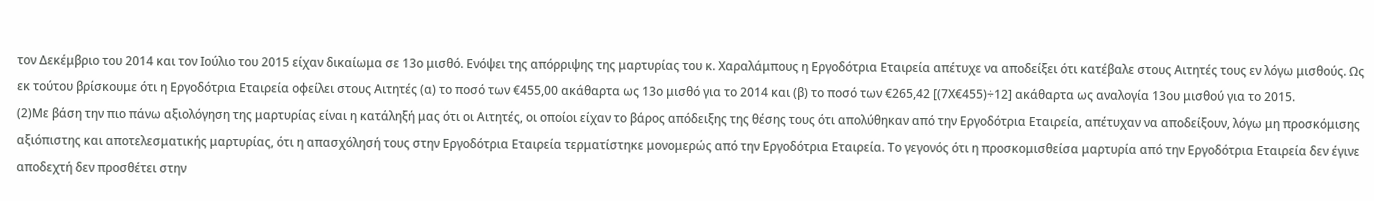τον Δεκέμβριο του 2014 και τον Ιούλιο του 2015 είχαν δικαίωμα σε 13ο μισθό. Ενόψει της απόρριψης της μαρτυρίας του κ. Χαραλάμπους η Εργοδότρια Εταιρεία απέτυχε να αποδείξει ότι κατέβαλε στους Αιτητές τους εν λόγω μισθούς. Ως εκ τούτου βρίσκουμε ότι η Εργοδότρια Εταιρεία οφείλει στους Αιτητές (α) το ποσό των €455,00 ακάθαρτα ως 13ο μισθό για το 2014 και (β) το ποσό των €265,42 [(7Χ€455)÷12] ακάθαρτα ως αναλογία 13ου μισθού για το 2015.
(2)Με βάση την πιο πάνω αξιολόγηση της μαρτυρίας είναι η κατάληξή μας ότι οι Αιτητές, οι οποίοι είχαν το βάρος απόδειξης της θέσης τους ότι απολύθηκαν από την Εργοδότρια Εταιρεία, απέτυχαν να αποδείξουν, λόγω μη προσκόμισης αξιόπιστης και αποτελεσματικής μαρτυρίας, ότι η απασχόλησή τους στην Εργοδότρια Εταιρεία τερματίστηκε μονομερώς από την Εργοδότρια Εταιρεία. Το γεγονός ότι η προσκομισθείσα μαρτυρία από την Εργοδότρια Εταιρεία δεν έγινε αποδεχτή δεν προσθέτει στην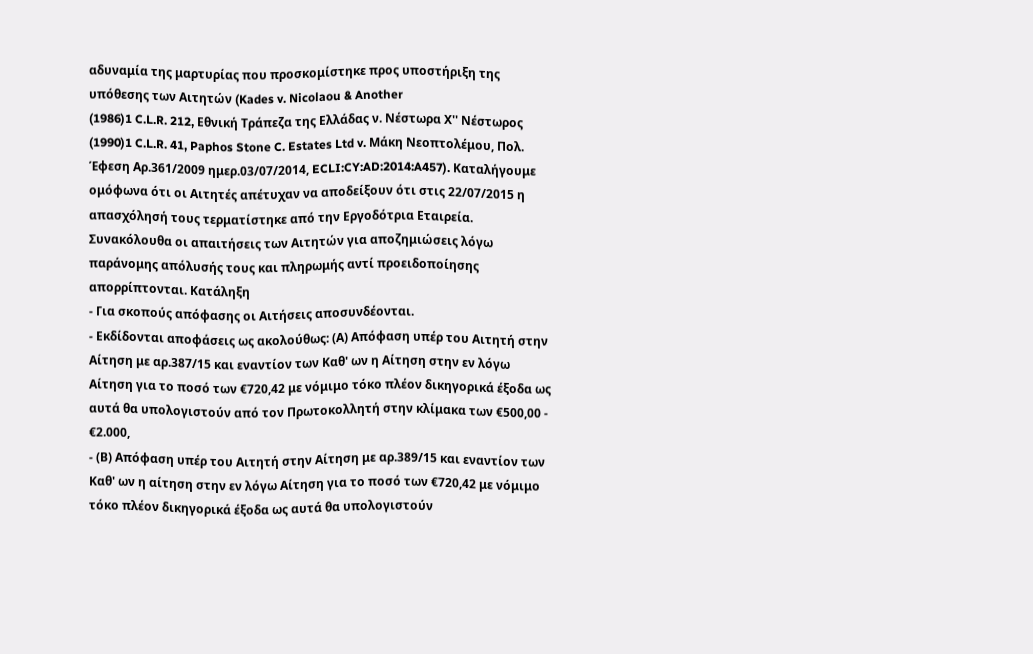αδυναμία της μαρτυρίας που προσκομίστηκε προς υποστήριξη της υπόθεσης των Αιτητών (Kades v. Nicolaou & Another
(1986)1 C.L.R. 212, Εθνική Τράπεζα της Ελλάδας ν. Νέστωρα Χ'' Νέστωρος
(1990)1 C.L.R. 41, Paphos Stone C. Estates Ltd v. Μάκη Νεοπτολέμου, Πολ. Έφεση Αρ.361/2009 ημερ.03/07/2014, ECLI:CY:AD:2014:A457). Καταλήγουμε ομόφωνα ότι οι Αιτητές απέτυχαν να αποδείξουν ότι στις 22/07/2015 η απασχόλησή τους τερματίστηκε από την Εργοδότρια Εταιρεία. Συνακόλουθα οι απαιτήσεις των Αιτητών για αποζημιώσεις λόγω παράνομης απόλυσής τους και πληρωμής αντί προειδοποίησης απορρίπτονται. Κατάληξη
- Για σκοπούς απόφασης οι Αιτήσεις αποσυνδέονται.
- Εκδίδονται αποφάσεις ως ακολούθως: (Α) Απόφαση υπέρ του Αιτητή στην Αίτηση με αρ.387/15 και εναντίον των Καθ' ων η Αίτηση στην εν λόγω Αίτηση για το ποσό των €720,42 με νόμιμο τόκο πλέον δικηγορικά έξοδα ως αυτά θα υπολογιστούν από τον Πρωτοκολλητή στην κλίμακα των €500,00 - €2.000,
- (Β) Απόφαση υπέρ του Αιτητή στην Αίτηση με αρ.389/15 και εναντίον των Καθ' ων η αίτηση στην εν λόγω Αίτηση για το ποσό των €720,42 με νόμιμο τόκο πλέον δικηγορικά έξοδα ως αυτά θα υπολογιστούν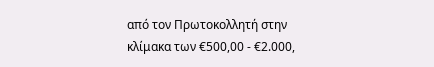από τον Πρωτοκολλητή στην κλίμακα των €500,00 - €2.000,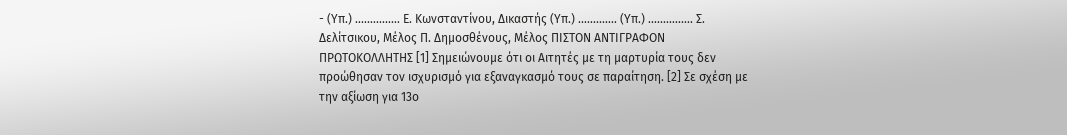- (Υπ.) ............... Ε. Κωνσταντίνου, Δικαστής (Υπ.) ............. (Υπ.) ............... Σ. Δελίτσικου, Μέλος Π. Δημοσθένους, Μέλος ΠΙΣΤΟΝ ΑΝΤΙΓΡΑΦΟΝ ΠΡΩΤΟΚΟΛΛΗΤΗΣ [1] Σημειώνουμε ότι οι Αιτητές με τη μαρτυρία τους δεν προώθησαν τον ισχυρισμό για εξαναγκασμό τους σε παραίτηση. [2] Σε σχέση με την αξίωση για 13ο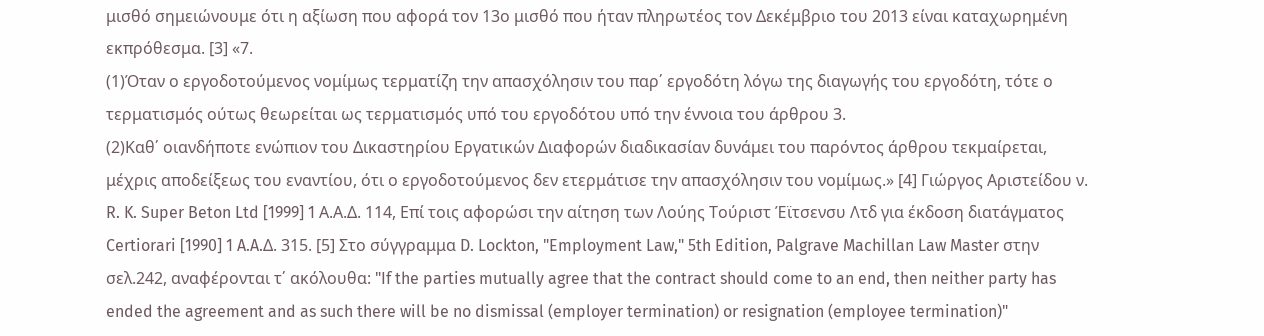μισθό σημειώνουμε ότι η αξίωση που αφορά τον 13ο μισθό που ήταν πληρωτέος τον Δεκέμβριο του 2013 είναι καταχωρημένη εκπρόθεσμα. [3] «7.
(1)Όταν ο εργοδοτούμενος νομίμως τερματίζη την απασχόλησιν του παρ΄ εργοδότη λόγω της διαγωγής του εργοδότη, τότε ο τερματισμός ούτως θεωρείται ως τερματισμός υπό του εργοδότου υπό την έννοια του άρθρου 3.
(2)Καθ΄ οιανδήποτε ενώπιον του Δικαστηρίου Εργατικών Διαφορών διαδικασίαν δυνάμει του παρόντος άρθρου τεκμαίρεται, μέχρις αποδείξεως του εναντίου, ότι ο εργοδοτούμενος δεν ετερμάτισε την απασχόλησιν του νομίμως.» [4] Γιώργος Αριστείδου ν. R. K. Super Beton Ltd [1999] 1 Α.Α.Δ. 114, Επί τοις αφορώσι την αίτηση των Λούης Τούριστ Έϊτσενσυ Λτδ για έκδοση διατάγματος Certiorari [1990] 1 A.A.Δ. 315. [5] Στο σύγγραμμα D. Lockton, "Employment Law," 5th Edition, Palgrave Machillan Law Master στην σελ.242, αναφέρονται τ΄ ακόλουθα: "If the parties mutually agree that the contract should come to an end, then neither party has ended the agreement and as such there will be no dismissal (employer termination) or resignation (employee termination)"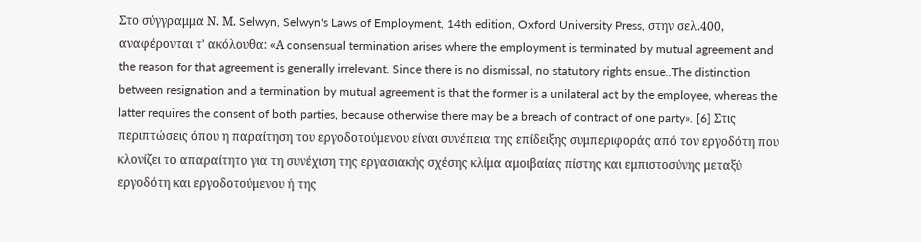Στο σύγγραμμα Ν. Μ. Selwyn, Selwyn's Laws of Employment, 14th edition, Oxford University Press, στην σελ.400, αναφέρονται τ' ακόλουθα: «Α consensual termination arises where the employment is terminated by mutual agreement and the reason for that agreement is generally irrelevant. Since there is no dismissal, no statutory rights ensue..The distinction between resignation and a termination by mutual agreement is that the former is a unilateral act by the employee, whereas the latter requires the consent of both parties, because otherwise there may be a breach of contract of one party». [6] Στις περιπτώσεις όπου η παραίτηση του εργοδοτούμενου είναι συνέπεια της επίδειξης συμπεριφοράς από τον εργοδότη που κλονίζει το απαραίτητο για τη συνέχιση της εργασιακής σχέσης κλίμα αμοιβαίας πίστης και εμπιστοσύνης μεταξύ εργοδότη και εργοδοτούμενου ή της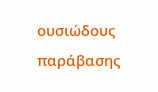ουσιώδους παράβασης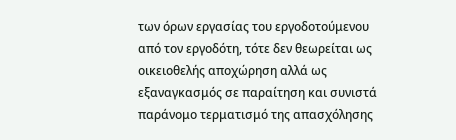των όρων εργασίας του εργοδοτούμενου από τον εργοδότη, τότε δεν θεωρείται ως οικειοθελής αποχώρηση αλλά ως εξαναγκασμός σε παραίτηση και συνιστά παράνομο τερματισμό της απασχόλησης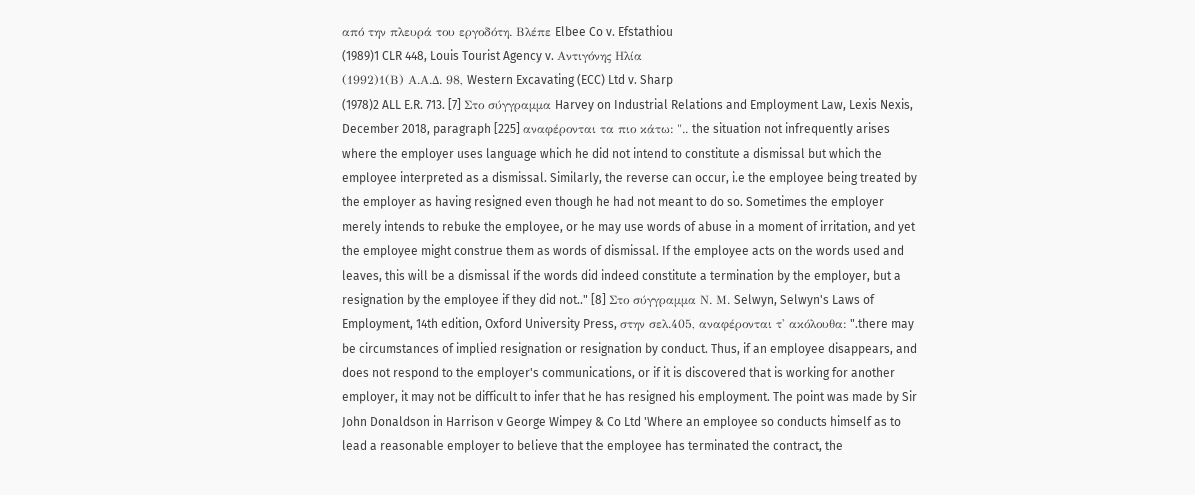από την πλευρά του εργοδότη. Βλέπε Elbee Co v. Efstathiou
(1989)1 CLR 448, Louis Tourist Agency v. Αντιγόνης Ηλία
(1992)1(Β) Α.Α.Δ. 98, Western Excavating (ECC) Ltd v. Sharp
(1978)2 ALL E.R. 713. [7] Στο σύγγραμμα Harvey on Industrial Relations and Employment Law, Lexis Nexis, December 2018, paragraph [225] αναφέρονται τα πιο κάτω: ".. the situation not infrequently arises where the employer uses language which he did not intend to constitute a dismissal but which the employee interpreted as a dismissal. Similarly, the reverse can occur, i.e the employee being treated by the employer as having resigned even though he had not meant to do so. Sometimes the employer merely intends to rebuke the employee, or he may use words of abuse in a moment of irritation, and yet the employee might construe them as words of dismissal. If the employee acts on the words used and leaves, this will be a dismissal if the words did indeed constitute a termination by the employer, but a resignation by the employee if they did not.." [8] Στο σύγγραμμα Ν. Μ. Selwyn, Selwyn's Laws of Employment, 14th edition, Oxford University Press, στην σελ.405, αναφέρονται τ' ακόλουθα: ".there may be circumstances of implied resignation or resignation by conduct. Thus, if an employee disappears, and does not respond to the employer's communications, or if it is discovered that is working for another employer, it may not be difficult to infer that he has resigned his employment. The point was made by Sir John Donaldson in Harrison v George Wimpey & Co Ltd 'Where an employee so conducts himself as to lead a reasonable employer to believe that the employee has terminated the contract, the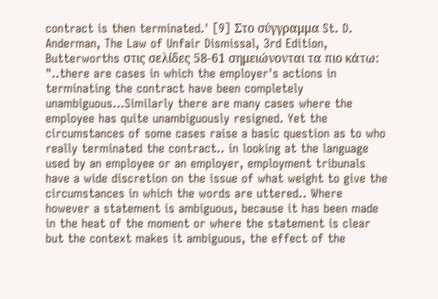contract is then terminated.' [9] Στο σύγγραμμα St. D. Anderman, The Law of Unfair Dismissal, 3rd Edition, Butterworths στις σελίδες 58-61 σημειώνονται τα πιο κάτω: "..there are cases in which the employer's actions in terminating the contract have been completely unambiguous...Similarly there are many cases where the employee has quite unambiguously resigned. Yet the circumstances of some cases raise a basic question as to who really terminated the contract.. in looking at the language used by an employee or an employer, employment tribunals have a wide discretion on the issue of what weight to give the circumstances in which the words are uttered.. Where however a statement is ambiguous, because it has been made in the heat of the moment or where the statement is clear but the context makes it ambiguous, the effect of the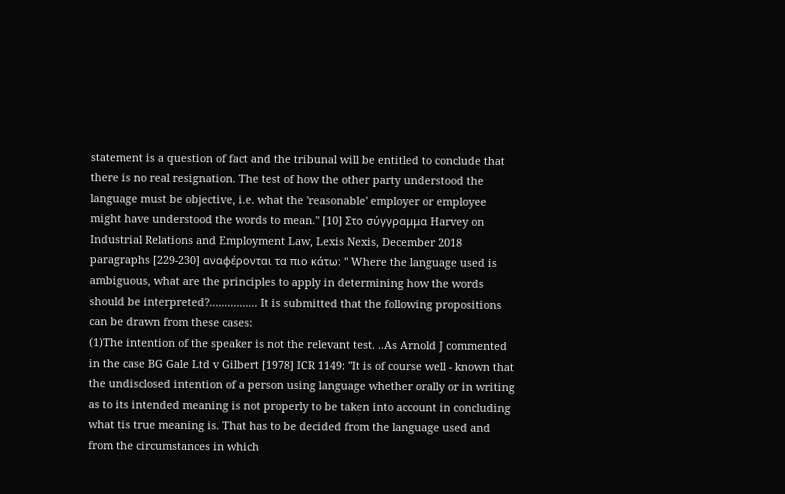statement is a question of fact and the tribunal will be entitled to conclude that there is no real resignation. The test of how the other party understood the language must be objective, i.e. what the 'reasonable' employer or employee might have understood the words to mean." [10] Στο σύγγραμμα Harvey on Industrial Relations and Employment Law, Lexis Nexis, December 2018 paragraphs [229-230] αναφέρονται τα πιο κάτω: " Where the language used is ambiguous, what are the principles to apply in determining how the words should be interpreted?................ It is submitted that the following propositions can be drawn from these cases:
(1)The intention of the speaker is not the relevant test. ..As Arnold J commented in the case BG Gale Ltd v Gilbert [1978] ICR 1149: "It is of course well - known that the undisclosed intention of a person using language whether orally or in writing as to its intended meaning is not properly to be taken into account in concluding what tis true meaning is. That has to be decided from the language used and from the circumstances in which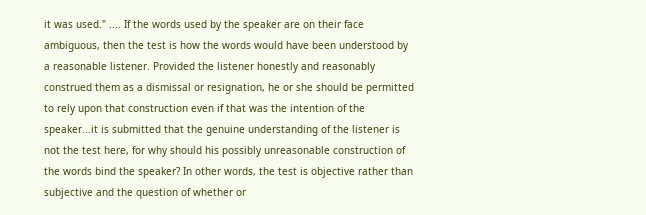it was used." .... If the words used by the speaker are on their face ambiguous, then the test is how the words would have been understood by a reasonable listener. Provided the listener honestly and reasonably construed them as a dismissal or resignation, he or she should be permitted to rely upon that construction even if that was the intention of the speaker...it is submitted that the genuine understanding of the listener is not the test here, for why should his possibly unreasonable construction of the words bind the speaker? In other words, the test is objective rather than subjective and the question of whether or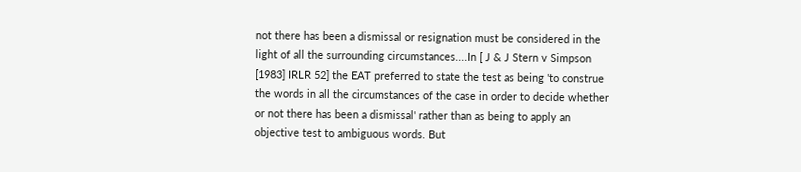not there has been a dismissal or resignation must be considered in the light of all the surrounding circumstances....In [ J & J Stern v Simpson [1983] IRLR 52] the EAT preferred to state the test as being 'to construe the words in all the circumstances of the case in order to decide whether or not there has been a dismissal' rather than as being to apply an objective test to ambiguous words. But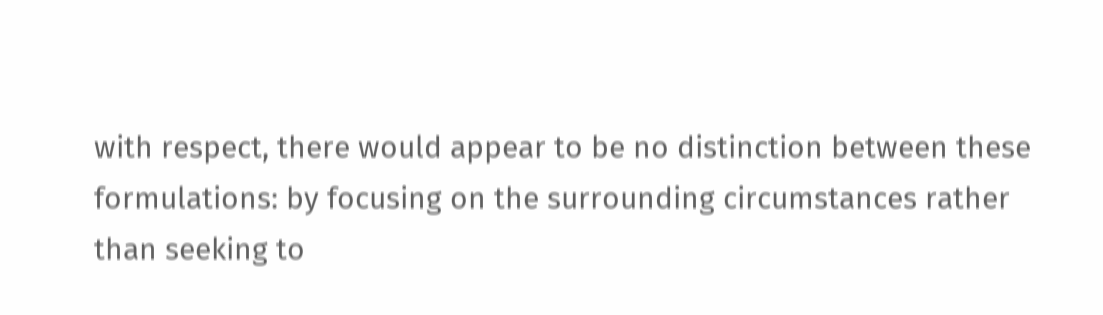with respect, there would appear to be no distinction between these formulations: by focusing on the surrounding circumstances rather than seeking to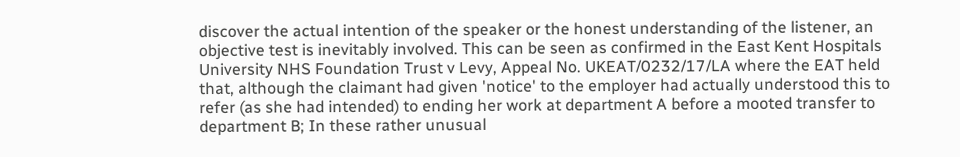discover the actual intention of the speaker or the honest understanding of the listener, an objective test is inevitably involved. This can be seen as confirmed in the East Kent Hospitals University NHS Foundation Trust v Levy, Appeal No. UKEAT/0232/17/LA where the EAT held that, although the claimant had given 'notice' to the employer had actually understood this to refer (as she had intended) to ending her work at department A before a mooted transfer to department B; In these rather unusual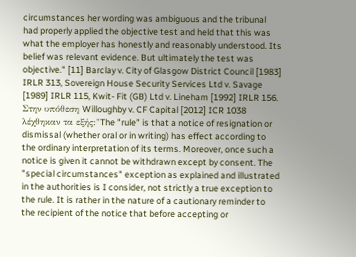circumstances her wording was ambiguous and the tribunal had properly applied the objective test and held that this was what the employer has honestly and reasonably understood. Its belief was relevant evidence. But ultimately the test was objective." [11] Barclay v. City of Glasgow District Council [1983] IRLR 313, Sovereign House Security Services Ltd v. Savage [1989] IRLR 115, Kwit- Fit (GB) Ltd v. Lineham [1992] IRLR 156. Στην υπόθεση Willoughby v. CF Capital [2012] ICR 1038 λέχθηκαν τα εξής:"The "rule" is that a notice of resignation or dismissal (whether oral or in writing) has effect according to the ordinary interpretation of its terms. Moreover, once such a notice is given it cannot be withdrawn except by consent. The "special circumstances" exception as explained and illustrated in the authorities is I consider, not strictly a true exception to the rule. It is rather in the nature of a cautionary reminder to the recipient of the notice that before accepting or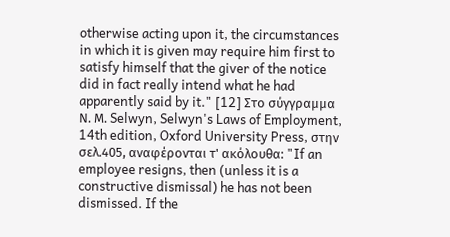otherwise acting upon it, the circumstances in which it is given may require him first to satisfy himself that the giver of the notice did in fact really intend what he had apparently said by it." [12] Στο σύγγραμμα Ν. Μ. Selwyn, Selwyn's Laws of Employment, 14th edition, Oxford University Press, στην σελ.405, αναφέρονται τ' ακόλουθα: "If an employee resigns, then (unless it is a constructive dismissal) he has not been dismissed. If the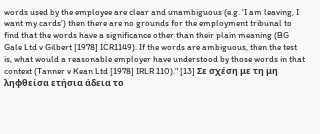words used by the employee are clear and unambiguous (e.g. 'I am leaving, I want my cards') then there are no grounds for the employment tribunal to find that the words have a significance other than their plain meaning (BG Gale Ltd v Gilbert [1978] ICR1149). If the words are ambiguous, then the test is, what would a reasonable employer have understood by those words in that context (Tanner v Kean Ltd [1978] IRLR 110)." [13] Σε σχέση με τη μη ληφθείσα ετήσια άδεια το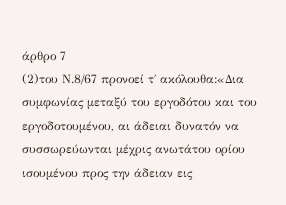άρθρο 7
(2)του Ν.8/67 προνοεί τ΄ ακόλουθα:«Δια συμφωνίας μεταξύ του εργοδότου και του εργοδοτουμένου, αι άδειαι δυνατόν να συσσωρεύωνται μέχρις ανωτάτου ορίου ισουμένου προς την άδειαν εις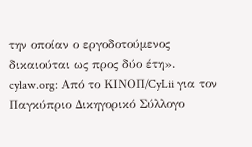την οποίαν ο εργοδοτούμενος δικαιούται ως προς δύο έτη». cylaw.org: Από το ΚΙΝOΠ/CyLii για τον Παγκύπριο Δικηγορικό Σύλλογο